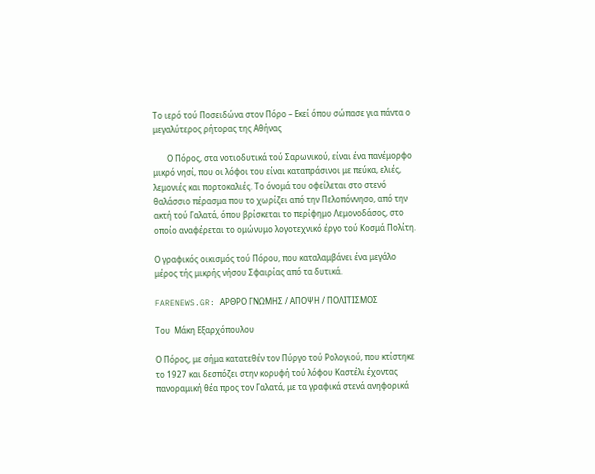Το ιερό τού Ποσειδώνα στον Πόρο – Εκεί όπου σώπασε για πάντα ο μεγαλύτερος ρήτορας της Αθήνας

       Ο Πόρος, στα νοτιοδυτικά τού Σαρωνικού, είναι ένα πανέμορφο μικρό νησί, που οι λόφοι του είναι καταπράσινοι με πεύκα, ελιές, λεμονιές και πορτοκαλιές. Το όνομά του οφείλεται στο στενό θαλάσσιο πέρασμα που το χωρίζει από την Πελοπόννησο, από την ακτή τού Γαλατά, όπου βρίσκεται το περίφημο Λεμονοδάσος, στο οποίο αναφέρεται το ομώνυμο λογοτεχνικό έργο τού Κοσμά Πολίτη.

Ο γραφικός οικισμός τού Πόρου, που καταλαμβάνει ένα μεγάλο μέρος τής μικρής νήσου Σφαιρίας από τα δυτικά.

FARENEWS.GR: ΑΡΘΡΟ ΓΝΩΜΗΣ / ΑΠΟΨΗ / ΠΟΛΙΤΙΣΜΟΣ

Του  Μάκη Εξαρχόπουλου

Ο Πόρος, με σήμα κατατεθέν τον Πύργο τού Ρολογιού, που κτίστηκε το 1927 και δεσπόζει στην κορυφή τού λόφου Καστέλι έχοντας πανοραμική θέα προς τον Γαλατά, με τα γραφικά στενά ανηφορικά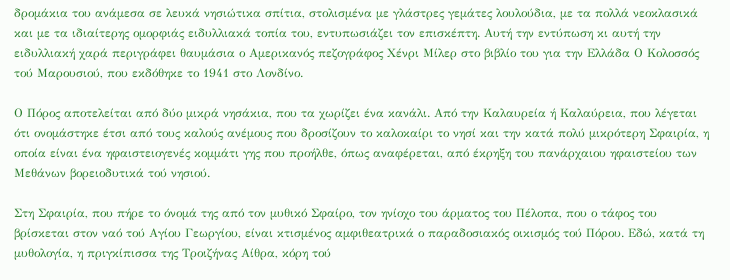δρομάκια του ανάμεσα σε λευκά νησιώτικα σπίτια, στολισμένα με γλάστρες γεμάτες λουλούδια, με τα πολλά νεοκλασικά και με τα ιδιαίτερης ομορφιάς ειδυλλιακά τοπία του, εντυπωσιάζει τον επισκέπτη. Αυτή την εντύπωση κι αυτή την ειδυλλιακή χαρά περιγράφει θαυμάσια ο Αμερικανός πεζογράφος Χένρι Μίλερ στο βιβλίο του για την Ελλάδα Ο Κολοσσός τού Μαρουσιού, που εκδόθηκε το 1941 στο Λονδίνο.

Ο Πόρος αποτελείται από δύο μικρά νησάκια, που τα χωρίζει ένα κανάλι. Από την Καλαυρεία ή Καλαύρεια, που λέγεται ότι ονομάστηκε έτσι από τους καλούς ανέμους που δροσίζουν το καλοκαίρι το νησί και την κατά πολύ μικρότερη Σφαιρία, η οποία είναι ένα ηφαιστειογενές κομμάτι γης που προήλθε, όπως αναφέρεται, από έκρηξη του πανάρχαιου ηφαιστείου των Μεθάνων βορειοδυτικά τού νησιού.

Στη Σφαιρία, που πήρε το όνομά της από τον μυθικό Σφαίρο, τον ηνίοχο του άρματος του Πέλοπα, που ο τάφος του βρίσκεται στον ναό τού Αγίου Γεωργίου, είναι κτισμένος αμφιθεατρικά ο παραδοσιακός οικισμός τού Πόρου. Εδώ, κατά τη μυθολογία, η πριγκίπισσα της Τροιζήνας Αίθρα, κόρη τού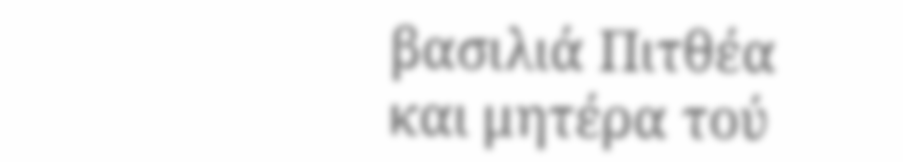βασιλιά Πιτθέα και μητέρα τού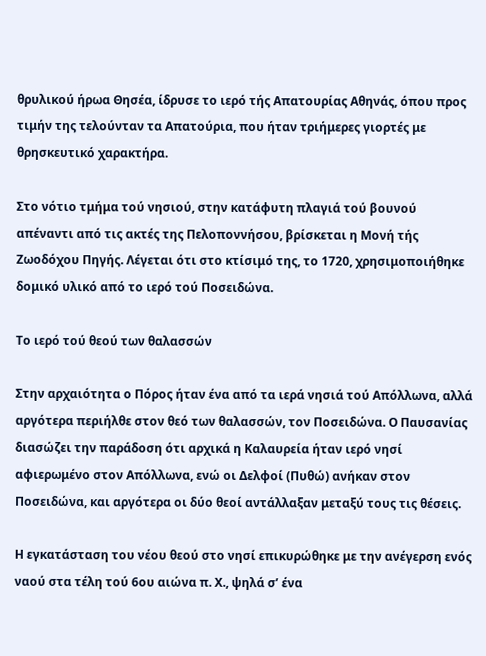θρυλικού ήρωα Θησέα, ίδρυσε το ιερό τής Απατουρίας Αθηνάς, όπου προς τιμήν της τελούνταν τα Απατούρια, που ήταν τριήμερες γιορτές με θρησκευτικό χαρακτήρα.

Στο νότιο τμήμα τού νησιού, στην κατάφυτη πλαγιά τού βουνού απέναντι από τις ακτές της Πελοποννήσου, βρίσκεται η Μονή τής Ζωοδόχου Πηγής. Λέγεται ότι στο κτίσιμό της, το 1720, χρησιμοποιήθηκε δομικό υλικό από το ιερό τού Ποσειδώνα.

Το ιερό τού θεού των θαλασσών

Στην αρχαιότητα ο Πόρος ήταν ένα από τα ιερά νησιά τού Απόλλωνα, αλλά αργότερα περιήλθε στον θεό των θαλασσών, τον Ποσειδώνα. Ο Παυσανίας διασώζει την παράδοση ότι αρχικά η Καλαυρεία ήταν ιερό νησί αφιερωμένο στον Απόλλωνα, ενώ οι Δελφοί (Πυθώ) ανήκαν στον Ποσειδώνα, και αργότερα οι δύο θεοί αντάλλαξαν μεταξύ τους τις θέσεις.

Η εγκατάσταση του νέου θεού στο νησί επικυρώθηκε με την ανέγερση ενός ναού στα τέλη τού 6ου αιώνα π. Χ., ψηλά σ’ ένα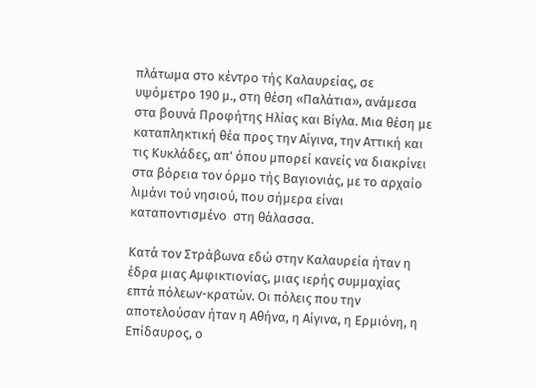πλάτωμα στο κέντρο τής Καλαυρείας, σε υψόμετρο 190 μ., στη θέση «Παλάτια», ανάμεσα στα βουνά Προφήτης Ηλίας και Βίγλα. Μια θέση με καταπληκτική θέα προς την Αίγινα, την Αττική και τις Κυκλάδες, απ’ όπου μπορεί κανείς να διακρίνει στα βόρεια τον όρμο τής Βαγιονιάς, με το αρχαίο λιμάνι τού νησιού, που σήμερα είναι καταποντισμένο  στη θάλασσα.

Κατά τον Στράβωνα εδώ στην Καλαυρεία ήταν η έδρα μιας Αμφικτιονίας, μιας ιερής συμμαχίας επτά πόλεων-κρατών. Οι πόλεις που την αποτελούσαν ήταν η Αθήνα, η Αίγινα, η Ερμιόνη, η Επίδαυρος, ο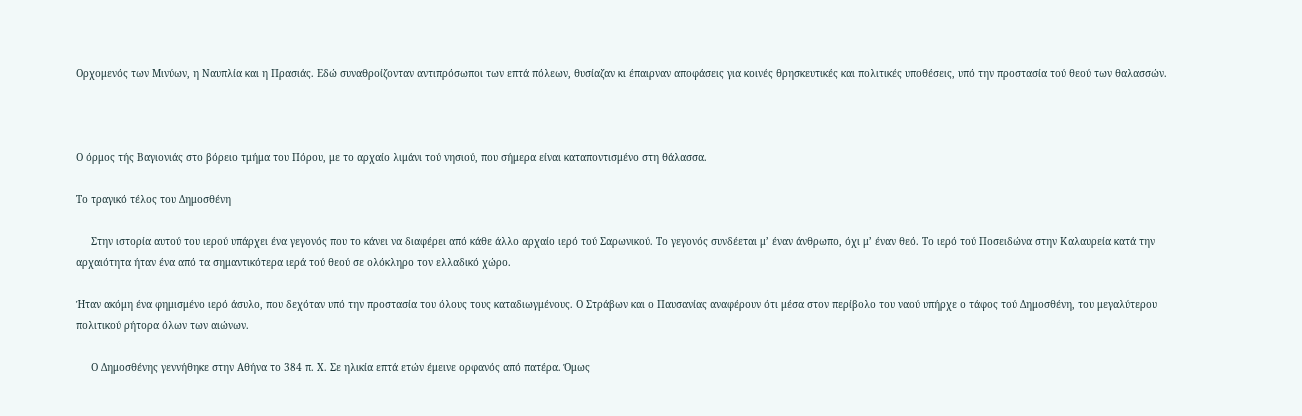Ορχομενός των Μινύων, η Ναυπλία και η Πρασιάς. Εδώ συναθροίζονταν αντιπρόσωποι των επτά πόλεων, θυσίαζαν κι έπαιρναν αποφάσεις για κοινές θρησκευτικές και πολιτικές υποθέσεις, υπό την προστασία τού θεού των θαλασσών.



Ο όρμος τής Βαγιονιάς στο βόρειο τμήμα του Πόρου, με το αρχαίο λιμάνι τού νησιού, που σήμερα είναι καταποντισμένο στη θάλασσα.

Το τραγικό τέλος του Δημοσθένη

     Στην ιστορία αυτού του ιερού υπάρχει ένα γεγονός που το κάνει να διαφέρει από κάθε άλλο αρχαίο ιερό τού Σαρωνικού. Το γεγονός συνδέεται μ’ έναν άνθρωπο, όχι μ’ έναν θεό. Το ιερό τού Ποσειδώνα στην Καλαυρεία κατά την αρχαιότητα ήταν ένα από τα σημαντικότερα ιερά τού θεού σε ολόκληρο τον ελλαδικό χώρο.

Ήταν ακόμη ένα φημισμένο ιερό άσυλο, που δεχόταν υπό την προστασία του όλους τους καταδιωγμένους. Ο Στράβων και ο Παυσανίας αναφέρουν ότι μέσα στον περίβολο του ναού υπήρχε ο τάφος τού Δημοσθένη, του μεγαλύτερου πολιτικού ρήτορα όλων των αιώνων.

     Ο Δημοσθένης γεννήθηκε στην Αθήνα το 384 π. Χ. Σε ηλικία επτά ετών έμεινε ορφανός από πατέρα. Όμως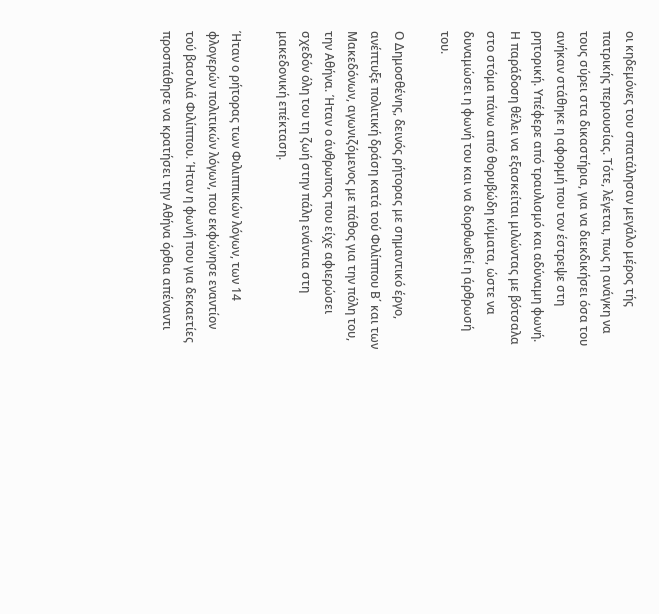οι κηδεμόνες του σπατάλησαν μεγάλο μέρος τής πατρικής περιουσίας. Τότε, λέγεται, πως η ανάγκη να τους σύρει στα δικαστήρια, για να διεκδικήσει όσα του ανήκαν στάθηκε η αφορμή που τον έστρεψε στη ρητορική. Υπέφερε από τραυλισμό και αδύναμη φωνή. Η παράδοση θέλει να εξασκείται μιλώντας με βότσαλα στο στόμα πάνω από θορυβώδη κύματα, ώστε να δυναμώσει η φωνή του και να διορθωθεί η άρθρωσή του.

Ο Δημοσθένης, δεινός ρήτορας με σημαντικό έργο, ανέπτυξε πολιτική δράση κατά τού Φιλίππου Β΄ και των Μακεδόνων, αγωνιζόμενος με πάθος για την πόλη του, την Αθήνα. Ήταν ο άνθρωπος που είχε αφιερώσει σχεδόν όλη του τη ζωή στην πάλη ενάντια στη μακεδονική επέκταση.

Ήταν ο ρήτορας των Φιλιππικών λόγων, των 14 φλογερών πολιτικών λόγων, που εκφώνησε εναντίον τού βασιλιά Φιλίππου. Ήταν η φωνή που για δεκαετίες προσπάθησε να κρατήσει την Αθήνα όρθια απέναντι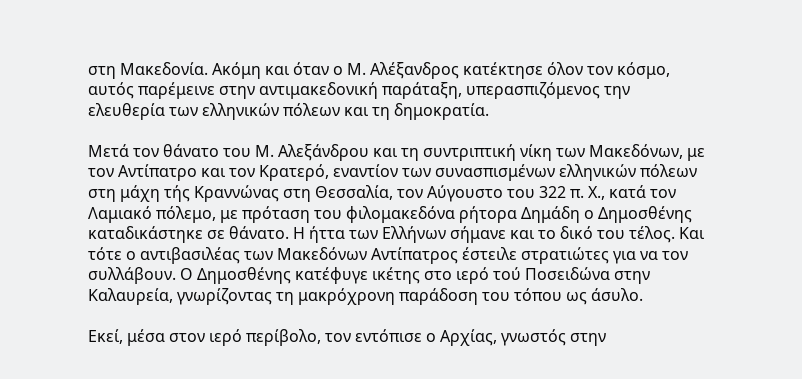στη Μακεδονία. Ακόμη και όταν ο Μ. Αλέξανδρος κατέκτησε όλον τον κόσμο, αυτός παρέμεινε στην αντιμακεδονική παράταξη, υπερασπιζόμενος την ελευθερία των ελληνικών πόλεων και τη δημοκρατία.

Μετά τον θάνατο του Μ. Αλεξάνδρου και τη συντριπτική νίκη των Μακεδόνων, με τον Αντίπατρο και τον Κρατερό, εναντίον των συνασπισμένων ελληνικών πόλεων στη μάχη τής Κραννώνας στη Θεσσαλία, τον Αύγουστο του 322 π. Χ., κατά τον Λαμιακό πόλεμο, με πρόταση του φιλομακεδόνα ρήτορα Δημάδη ο Δημοσθένης καταδικάστηκε σε θάνατο. Η ήττα των Ελλήνων σήμανε και το δικό του τέλος. Και τότε ο αντιβασιλέας των Μακεδόνων Αντίπατρος έστειλε στρατιώτες για να τον συλλάβουν. Ο Δημοσθένης κατέφυγε ικέτης στο ιερό τού Ποσειδώνα στην Καλαυρεία, γνωρίζοντας τη μακρόχρονη παράδοση του τόπου ως άσυλο.

Εκεί, μέσα στον ιερό περίβολο, τον εντόπισε ο Αρχίας, γνωστός στην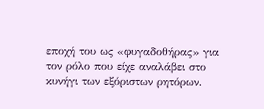εποχή του ως «φυγαδοθήρας» για τον ρόλο που είχε αναλάβει στο κυνήγι των εξόριστων ρητόρων.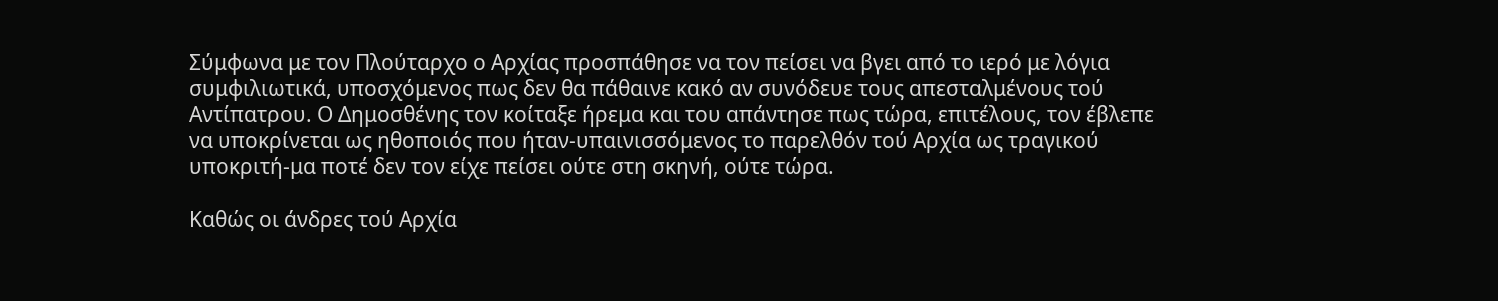Σύμφωνα με τον Πλούταρχο ο Αρχίας προσπάθησε να τον πείσει να βγει από το ιερό με λόγια συμφιλιωτικά, υποσχόμενος πως δεν θα πάθαινε κακό αν συνόδευε τους απεσταλμένους τού Αντίπατρου. Ο Δημοσθένης τον κοίταξε ήρεμα και του απάντησε πως τώρα, επιτέλους, τον έβλεπε να υποκρίνεται ως ηθοποιός που ήταν-υπαινισσόμενος το παρελθόν τού Αρχία ως τραγικού υποκριτή-μα ποτέ δεν τον είχε πείσει ούτε στη σκηνή, ούτε τώρα.

Καθώς οι άνδρες τού Αρχία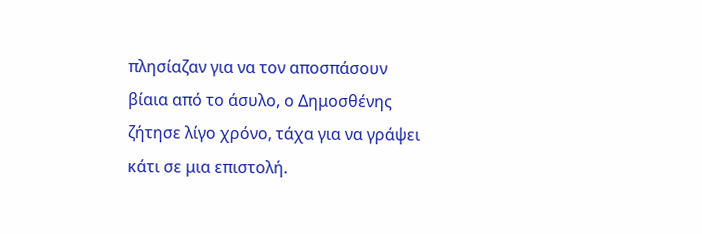πλησίαζαν για να τον αποσπάσουν βίαια από το άσυλο, ο Δημοσθένης ζήτησε λίγο χρόνο, τάχα για να γράψει κάτι σε μια επιστολή.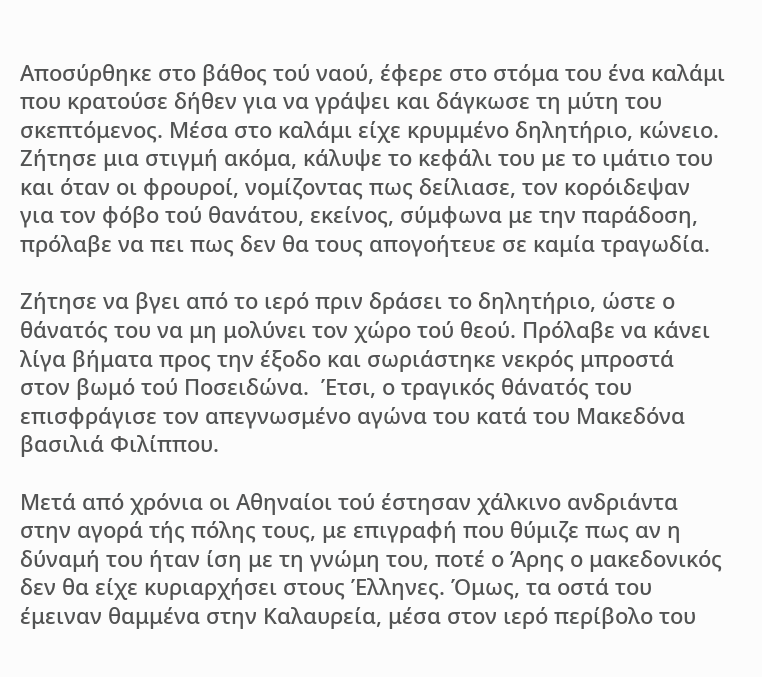Αποσύρθηκε στο βάθος τού ναού, έφερε στο στόμα του ένα καλάμι που κρατούσε δήθεν για να γράψει και δάγκωσε τη μύτη του σκεπτόμενος. Μέσα στο καλάμι είχε κρυμμένο δηλητήριο, κώνειο. Ζήτησε μια στιγμή ακόμα, κάλυψε το κεφάλι του με το ιμάτιο του και όταν οι φρουροί, νομίζοντας πως δείλιασε, τον κορόιδεψαν για τον φόβο τού θανάτου, εκείνος, σύμφωνα με την παράδοση, πρόλαβε να πει πως δεν θα τους απογοήτευε σε καμία τραγωδία.

Ζήτησε να βγει από το ιερό πριν δράσει το δηλητήριο, ώστε ο θάνατός του να μη μολύνει τον χώρο τού θεού. Πρόλαβε να κάνει λίγα βήματα προς την έξοδο και σωριάστηκε νεκρός μπροστά στον βωμό τού Ποσειδώνα.  Έτσι, ο τραγικός θάνατός του επισφράγισε τον απεγνωσμένο αγώνα του κατά του Μακεδόνα βασιλιά Φιλίππου.

Μετά από χρόνια οι Αθηναίοι τού έστησαν χάλκινο ανδριάντα στην αγορά τής πόλης τους, με επιγραφή που θύμιζε πως αν η δύναμή του ήταν ίση με τη γνώμη του, ποτέ ο Άρης ο μακεδονικός δεν θα είχε κυριαρχήσει στους Έλληνες. Όμως, τα οστά του έμειναν θαμμένα στην Καλαυρεία, μέσα στον ιερό περίβολο του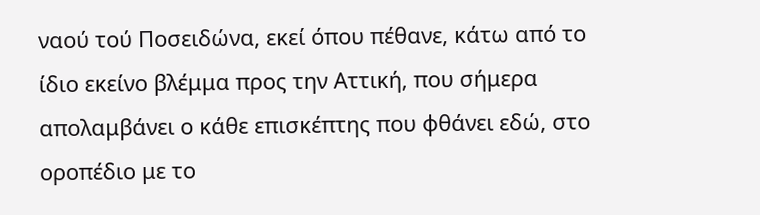ναού τού Ποσειδώνα, εκεί όπου πέθανε, κάτω από το ίδιο εκείνο βλέμμα προς την Αττική, που σήμερα απολαμβάνει ο κάθε επισκέπτης που φθάνει εδώ, στο οροπέδιο με το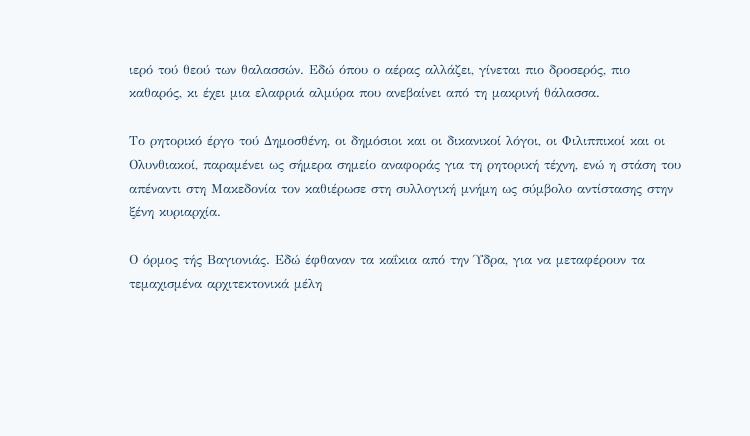ιερό τού θεού των θαλασσών. Εδώ όπου ο αέρας αλλάζει, γίνεται πιο δροσερός, πιο καθαρός, κι έχει μια ελαφριά αλμύρα που ανεβαίνει από τη μακρινή θάλασσα.

Το ρητορικό έργο τού Δημοσθένη, οι δημόσιοι και οι δικανικοί λόγοι, οι Φιλιππικοί και οι Ολυνθιακοί, παραμένει ως σήμερα σημείο αναφοράς για τη ρητορική τέχνη, ενώ η στάση του απέναντι στη Μακεδονία τον καθιέρωσε στη συλλογική μνήμη ως σύμβολο αντίστασης στην ξένη κυριαρχία.

Ο όρμος τής Βαγιονιάς. Εδώ έφθαναν τα καΐκια από την Ύδρα, για να μεταφέρουν τα τεμαχισμένα αρχιτεκτονικά μέλη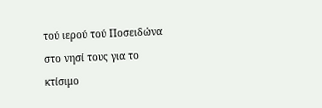τού ιερού τού Ποσειδώνα στο νησί τους για το κτίσιμο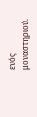ενός μοναστηριού.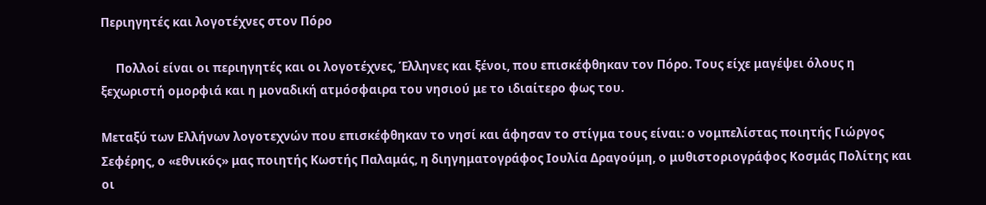Περιηγητές και λογοτέχνες στον Πόρο

     Πολλοί είναι οι περιηγητές και οι λογοτέχνες, Έλληνες και ξένοι, που επισκέφθηκαν τον Πόρο. Τους είχε μαγέψει όλους η ξεχωριστή ομορφιά και η μοναδική ατμόσφαιρα του νησιού με το ιδιαίτερο φως του.

Μεταξύ των Ελλήνων λογοτεχνών που επισκέφθηκαν το νησί και άφησαν το στίγμα τους είναι: ο νομπελίστας ποιητής Γιώργος Σεφέρης, ο «εθνικός» μας ποιητής Κωστής Παλαμάς, η διηγηματογράφος Ιουλία Δραγούμη, ο μυθιστοριογράφος Κοσμάς Πολίτης και οι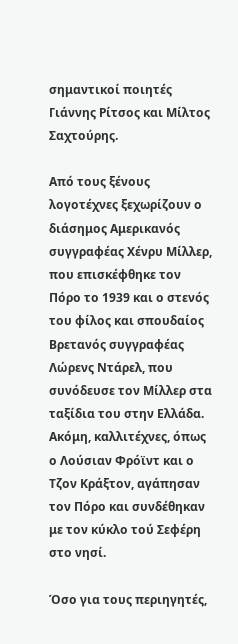σημαντικοί ποιητές Γιάννης Ρίτσος και Μίλτος Σαχτούρης.

Από τους ξένους λογοτέχνες ξεχωρίζουν ο διάσημος Αμερικανός συγγραφέας Χένρυ Μίλλερ, που επισκέφθηκε τον Πόρο το 1939 και ο στενός του φίλος και σπουδαίος Βρετανός συγγραφέας Λώρενς Ντάρελ, που συνόδευσε τον Μίλλερ στα ταξίδια του στην Ελλάδα. Ακόμη, καλλιτέχνες, όπως ο Λούσιαν Φρόϊντ και ο Τζον Κράξτον, αγάπησαν τον Πόρο και συνδέθηκαν με τον κύκλο τού Σεφέρη στο νησί.

Όσο για τους περιηγητές,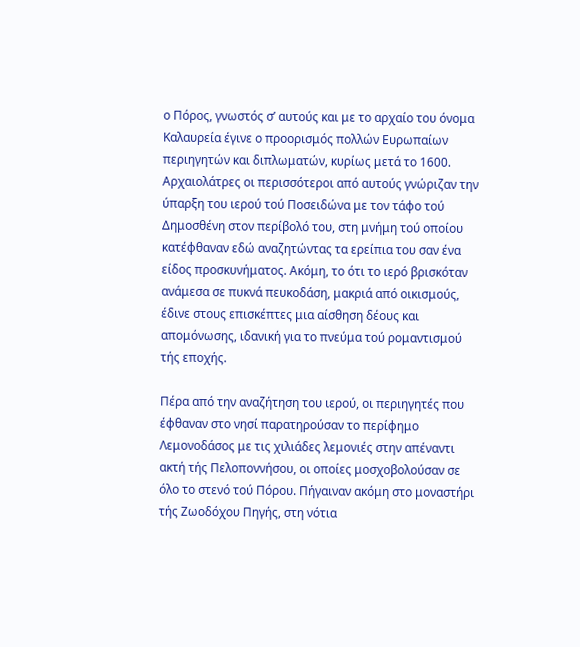ο Πόρος, γνωστός σ’ αυτούς και με το αρχαίο του όνομα Καλαυρεία έγινε ο προορισμός πολλών Ευρωπαίων περιηγητών και διπλωματών, κυρίως μετά το 1600. Αρχαιολάτρες οι περισσότεροι από αυτούς γνώριζαν την ύπαρξη του ιερού τού Ποσειδώνα με τον τάφο τού Δημοσθένη στον περίβολό του, στη μνήμη τού οποίου κατέφθαναν εδώ αναζητώντας τα ερείπια του σαν ένα είδος προσκυνήματος. Ακόμη, το ότι το ιερό βρισκόταν ανάμεσα σε πυκνά πευκοδάση, μακριά από οικισμούς, έδινε στους επισκέπτες μια αίσθηση δέους και απομόνωσης, ιδανική για το πνεύμα τού ρομαντισμού τής εποχής.

Πέρα από την αναζήτηση του ιερού, οι περιηγητές που έφθαναν στο νησί παρατηρούσαν το περίφημο Λεμονοδάσος με τις χιλιάδες λεμονιές στην απέναντι ακτή τής Πελοποννήσου, οι οποίες μοσχοβολούσαν σε όλο το στενό τού Πόρου. Πήγαιναν ακόμη στο μοναστήρι τής Ζωοδόχου Πηγής, στη νότια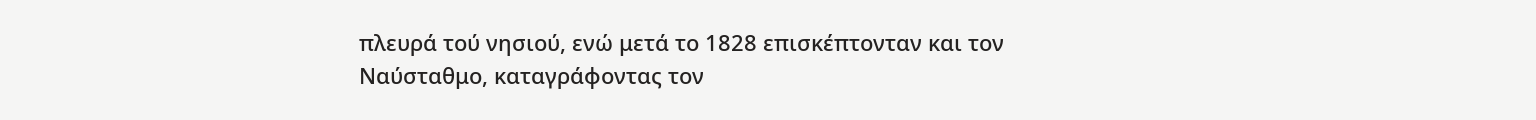πλευρά τού νησιού, ενώ μετά το 1828 επισκέπτονταν και τον Ναύσταθμο, καταγράφοντας τον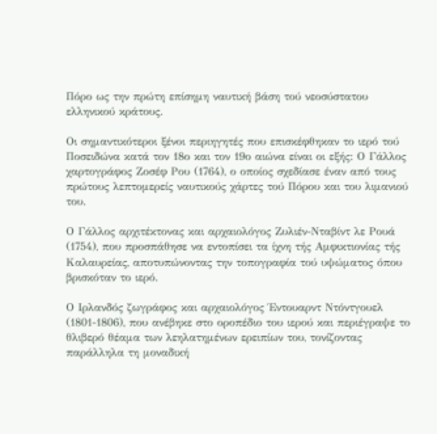Πόρο ως την πρώτη επίσημη ναυτική βάση τού νεοσύστατου ελληνικού κράτους.

Οι σημαντικότεροι ξένοι περιηγητές που επισκέφθηκαν το ιερό τού Ποσειδώνα κατά τον 18ο και τον 19ο αιώνα είναι οι εξής: Ο Γάλλος χαρτογράφος Ζοσέφ Ρου (1764), ο οποίος σχεδίασε έναν από τους πρώτους λεπτομερείς ναυτικούς χάρτες τού Πόρου και του λιμανιού του.

Ο Γάλλος αρχιτέκτονας και αρχαιολόγος Ζυλιέν-Νταβίντ λε Ρουά (1754), που προσπάθησε να εντοπίσει τα ίχνη τής Αμφικτιονίας τής Καλαυρείας, αποτυπώνοντας την τοπογραφία τού υψώματος όπου βρισκόταν το ιερό.

Ο Ιρλανδός ζωγράφος και αρχαιολόγος Έντουαρντ Ντόντγουελ (1801-1806), που ανέβηκε στο οροπέδιο του ιερού και περιέγραψε το θλιβερό θέαμα των λεηλατημένων ερειπίων του, τονίζοντας παράλληλα τη μοναδική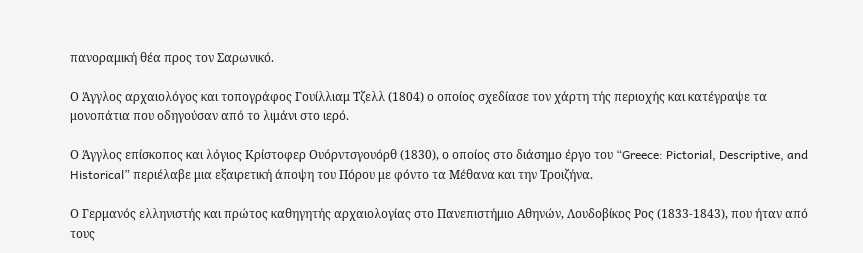πανοραμική θέα προς τον Σαρωνικό.

Ο Άγγλος αρχαιολόγος και τοπογράφος Γουίλλιαμ Τζελλ (1804) ο οποίος σχεδίασε τον χάρτη τής περιοχής και κατέγραψε τα μονοπάτια που οδηγούσαν από το λιμάνι στο ιερό.

Ο Άγγλος επίσκοπος και λόγιος Κρίστοφερ Ουόρντσγουόρθ (1830), ο οποίος στο διάσημο έργο του “Greece: Pictorial, Descriptive, and Historical” περιέλαβε μια εξαιρετική άποψη του Πόρου με φόντο τα Μέθανα και την Τροιζήνα.

Ο Γερμανός ελληνιστής και πρώτος καθηγητής αρχαιολογίας στο Πανεπιστήμιο Αθηνών, Λουδοβίκος Ρος (1833-1843), που ήταν από τους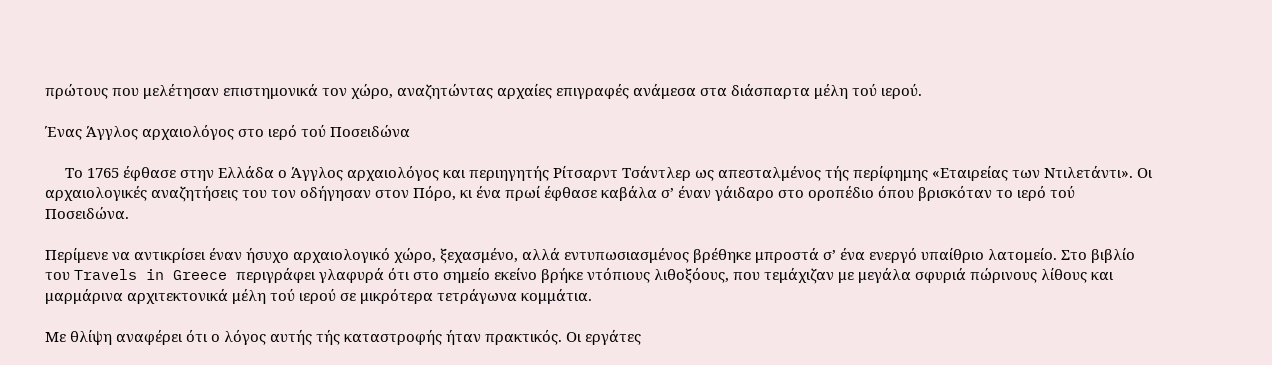πρώτους που μελέτησαν επιστημονικά τον χώρο, αναζητώντας αρχαίες επιγραφές ανάμεσα στα διάσπαρτα μέλη τού ιερού.

Ένας Άγγλος αρχαιολόγος στο ιερό τού Ποσειδώνα

     Το 1765 έφθασε στην Ελλάδα ο Άγγλος αρχαιολόγος και περιηγητής Ρίτσαρντ Τσάντλερ ως απεσταλμένος τής περίφημης «Εταιρείας των Ντιλετάντι». Οι αρχαιολογικές αναζητήσεις του τον οδήγησαν στον Πόρο, κι ένα πρωί έφθασε καβάλα σ’ έναν γάιδαρο στο οροπέδιο όπου βρισκόταν το ιερό τού Ποσειδώνα.

Περίμενε να αντικρίσει έναν ήσυχο αρχαιολογικό χώρο, ξεχασμένο, αλλά εντυπωσιασμένος βρέθηκε μπροστά σ’ ένα ενεργό υπαίθριο λατομείο. Στο βιβλίο του Travels in Greece περιγράφει γλαφυρά ότι στο σημείο εκείνο βρήκε ντόπιους λιθοξόους, που τεμάχιζαν με μεγάλα σφυριά πώρινους λίθους και μαρμάρινα αρχιτεκτονικά μέλη τού ιερού σε μικρότερα τετράγωνα κομμάτια.

Με θλίψη αναφέρει ότι ο λόγος αυτής τής καταστροφής ήταν πρακτικός. Οι εργάτες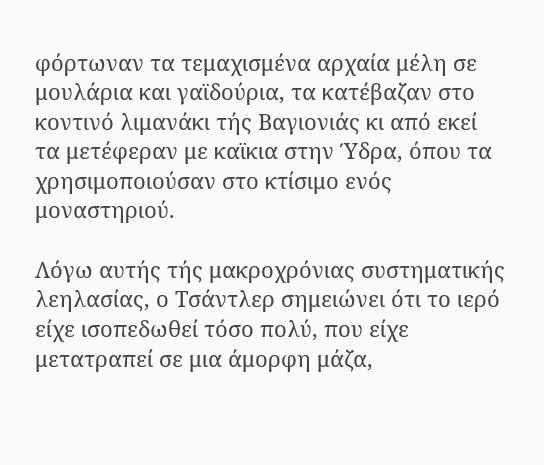φόρτωναν τα τεμαχισμένα αρχαία μέλη σε μουλάρια και γαϊδούρια, τα κατέβαζαν στο κοντινό λιμανάκι τής Βαγιονιάς κι από εκεί τα μετέφεραν με καϊκια στην Ύδρα, όπου τα χρησιμοποιούσαν στο κτίσιμο ενός μοναστηριού.

Λόγω αυτής τής μακροχρόνιας συστηματικής λεηλασίας, ο Τσάντλερ σημειώνει ότι το ιερό είχε ισοπεδωθεί τόσο πολύ, που είχε μετατραπεί σε μια άμορφη μάζα,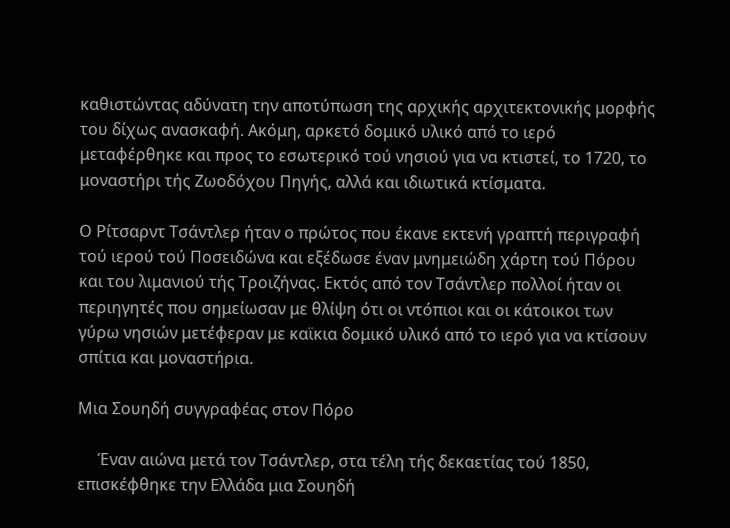καθιστώντας αδύνατη την αποτύπωση της αρχικής αρχιτεκτονικής μορφής του δίχως ανασκαφή. Ακόμη, αρκετό δομικό υλικό από το ιερό μεταφέρθηκε και προς το εσωτερικό τού νησιού για να κτιστεί, το 1720, το μοναστήρι τής Ζωοδόχου Πηγής, αλλά και ιδιωτικά κτίσματα.

Ο Ρίτσαρντ Τσάντλερ ήταν ο πρώτος που έκανε εκτενή γραπτή περιγραφή τού ιερού τού Ποσειδώνα και εξέδωσε έναν μνημειώδη χάρτη τού Πόρου και του λιμανιού τής Τροιζήνας. Εκτός από τον Τσάντλερ πολλοί ήταν οι περιηγητές που σημείωσαν με θλίψη ότι οι ντόπιοι και οι κάτοικοι των γύρω νησιών μετέφεραν με καϊκια δομικό υλικό από το ιερό για να κτίσουν σπίτια και μοναστήρια.

Μια Σουηδή συγγραφέας στον Πόρο

     Έναν αιώνα μετά τον Τσάντλερ, στα τέλη τής δεκαετίας τού 1850, επισκέφθηκε την Ελλάδα μια Σουηδή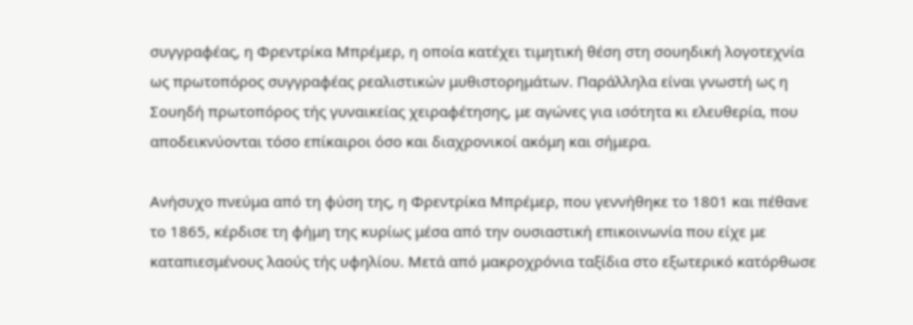συγγραφέας, η Φρεντρίκα Μπρέμερ, η οποία κατέχει τιμητική θέση στη σουηδική λογοτεχνία ως πρωτοπόρος συγγραφέας ρεαλιστικών μυθιστορημάτων. Παράλληλα είναι γνωστή ως η Σουηδή πρωτοπόρος τής γυναικείας χειραφέτησης, με αγώνες για ισότητα κι ελευθερία, που αποδεικνύονται τόσο επίκαιροι όσο και διαχρονικοί ακόμη και σήμερα.

Ανήσυχο πνεύμα από τη φύση της, η Φρεντρίκα Μπρέμερ, που γεννήθηκε το 1801 και πέθανε το 1865, κέρδισε τη φήμη της κυρίως μέσα από την ουσιαστική επικοινωνία που είχε με καταπιεσμένους λαούς τής υφηλίου. Μετά από μακροχρόνια ταξίδια στο εξωτερικό κατόρθωσε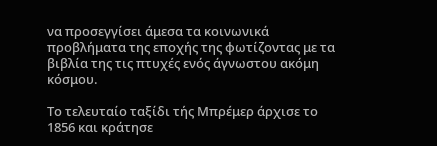να προσεγγίσει άμεσα τα κοινωνικά προβλήματα της εποχής της φωτίζοντας με τα βιβλία της τις πτυχές ενός άγνωστου ακόμη κόσμου.

Το τελευταίο ταξίδι τής Μπρέμερ άρχισε το 1856 και κράτησε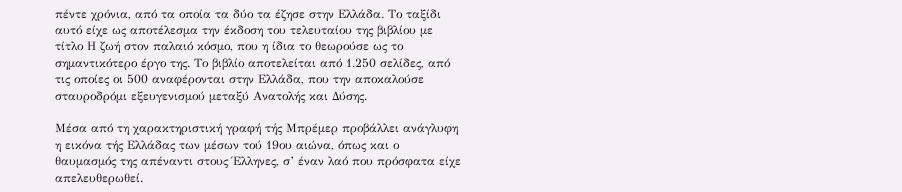πέντε χρόνια, από τα οποία τα δύο τα έζησε στην Ελλάδα. Το ταξίδι αυτό είχε ως αποτέλεσμα την έκδοση του τελευταίου της βιβλίου με τίτλο Η ζωή στον παλαιό κόσμο, που η ίδια το θεωρούσε ως το σημαντικότερο έργο της. Το βιβλίο αποτελείται από 1.250 σελίδες, από τις οποίες οι 500 αναφέρονται στην Ελλάδα, που την αποκαλούσε σταυροδρόμι εξευγενισμού μεταξύ Ανατολής και Δύσης.

Μέσα από τη χαρακτηριστική γραφή τής Μπρέμερ προβάλλει ανάγλυφη η εικόνα τής Ελλάδας των μέσων τού 19ου αιώνα, όπως και ο θαυμασμός της απέναντι στους Έλληνες, σ’ έναν λαό που πρόσφατα είχε απελευθερωθεί.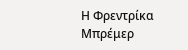Η Φρεντρίκα Μπρέμερ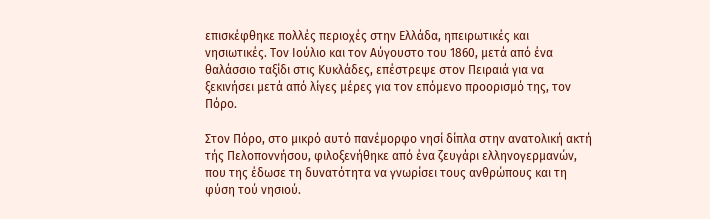επισκέφθηκε πολλές περιοχές στην Ελλάδα, ηπειρωτικές και νησιωτικές. Τον Ιούλιο και τον Αύγουστο του 1860, μετά από ένα θαλάσσιο ταξίδι στις Κυκλάδες, επέστρεψε στον Πειραιά για να ξεκινήσει μετά από λίγες μέρες για τον επόμενο προορισμό της, τον Πόρο.

Στον Πόρο, στο μικρό αυτό πανέμορφο νησί δίπλα στην ανατολική ακτή τής Πελοποννήσου, φιλοξενήθηκε από ένα ζευγάρι ελληνογερμανών, που της έδωσε τη δυνατότητα να γνωρίσει τους ανθρώπους και τη φύση τού νησιού.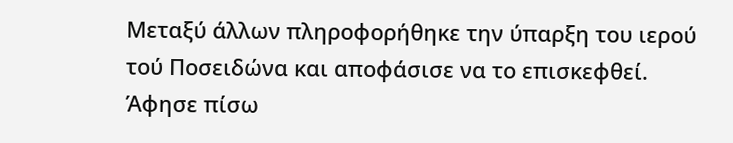Μεταξύ άλλων πληροφορήθηκε την ύπαρξη του ιερού τού Ποσειδώνα και αποφάσισε να το επισκεφθεί. Άφησε πίσω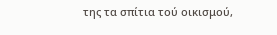της τα σπίτια τού οικισμού,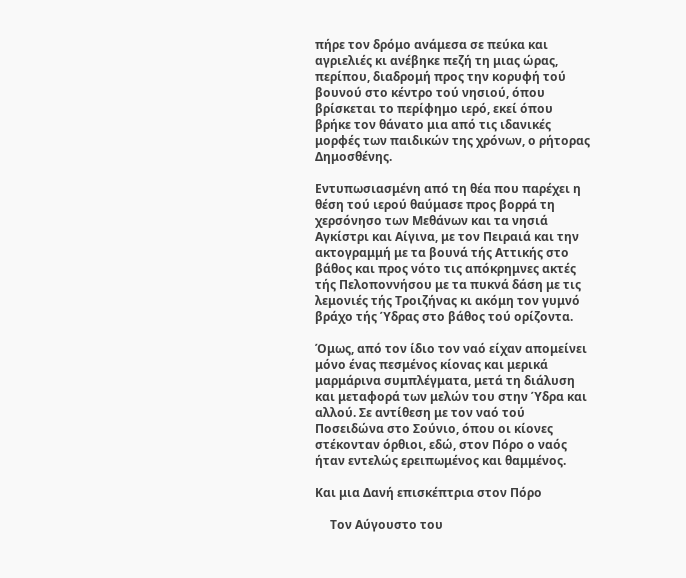πήρε τον δρόμο ανάμεσα σε πεύκα και αγριελιές κι ανέβηκε πεζή τη μιας ώρας, περίπου, διαδρομή προς την κορυφή τού βουνού στο κέντρο τού νησιού, όπου βρίσκεται το περίφημο ιερό, εκεί όπου βρήκε τον θάνατο μια από τις ιδανικές μορφές των παιδικών της χρόνων, ο ρήτορας Δημοσθένης.

Εντυπωσιασμένη από τη θέα που παρέχει η θέση τού ιερού θαύμασε προς βορρά τη χερσόνησο των Μεθάνων και τα νησιά Αγκίστρι και Αίγινα, με τον Πειραιά και την ακτογραμμή με τα βουνά τής Αττικής στο βάθος και προς νότο τις απόκρημνες ακτές τής Πελοποννήσου με τα πυκνά δάση με τις λεμονιές τής Τροιζήνας κι ακόμη τον γυμνό βράχο τής Ύδρας στο βάθος τού ορίζοντα.

Όμως, από τον ίδιο τον ναό είχαν απομείνει μόνο ένας πεσμένος κίονας και μερικά μαρμάρινα συμπλέγματα, μετά τη διάλυση και μεταφορά των μελών του στην Ύδρα και αλλού. Σε αντίθεση με τον ναό τού Ποσειδώνα στο Σούνιο, όπου οι κίονες στέκονταν όρθιοι, εδώ, στον Πόρο ο ναός ήταν εντελώς ερειπωμένος και θαμμένος.

Και μια Δανή επισκέπτρια στον Πόρο

     Τον Αύγουστο του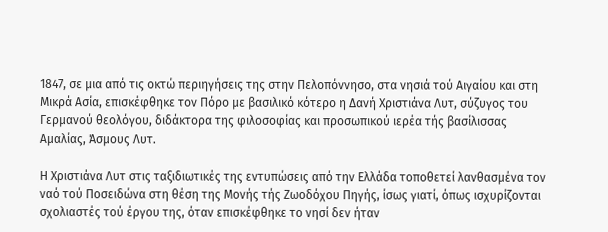1847, σε μια από τις οκτώ περιηγήσεις της στην Πελοπόννησο, στα νησιά τού Αιγαίου και στη Μικρά Ασία, επισκέφθηκε τον Πόρο με βασιλικό κότερο η Δανή Χριστιάνα Λυτ, σύζυγος του Γερμανού θεολόγου, διδάκτορα της φιλοσοφίας και προσωπικού ιερέα τής βασίλισσας Αμαλίας, Άσμους Λυτ.

Η Χριστιάνα Λυτ στις ταξιδιωτικές της εντυπώσεις από την Ελλάδα τοποθετεί λανθασμένα τον ναό τού Ποσειδώνα στη θέση της Μονής τής Ζωοδόχου Πηγής, ίσως γιατί, όπως ισχυρίζονται σχολιαστές τού έργου της, όταν επισκέφθηκε το νησί δεν ήταν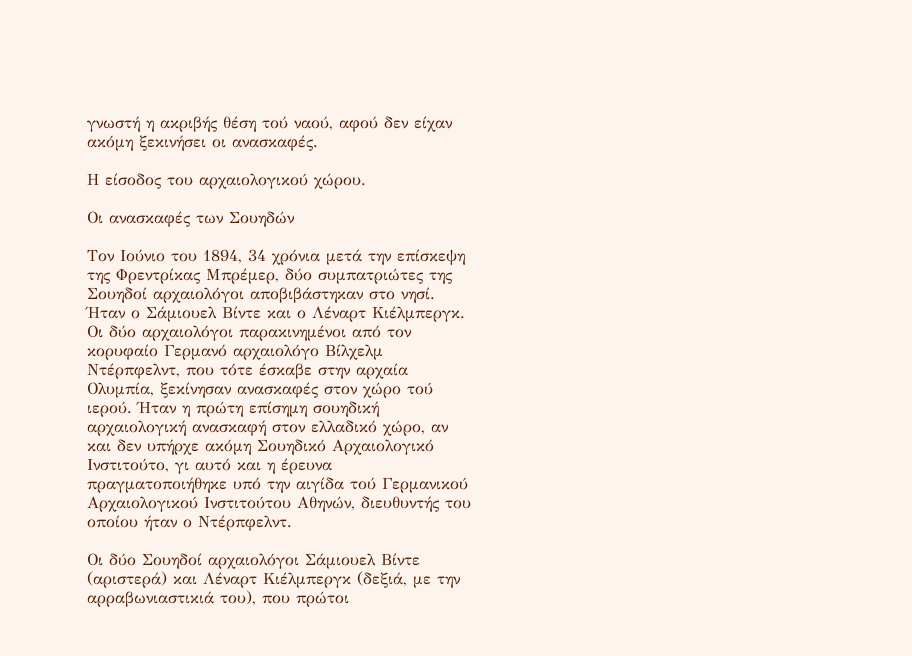γνωστή η ακριβής θέση τού ναού, αφού δεν είχαν ακόμη ξεκινήσει οι ανασκαφές.

Η είσοδος του αρχαιολογικού χώρου.

Οι ανασκαφές των Σουηδών

Τον Ιούνιο του 1894, 34 χρόνια μετά την επίσκεψη της Φρεντρίκας Μπρέμερ, δύο συμπατριώτες της Σουηδοί αρχαιολόγοι αποβιβάστηκαν στο νησί. Ήταν ο Σάμιουελ Βίντε και ο Λέναρτ Κιέλμπεργκ. Οι δύο αρχαιολόγοι παρακινημένοι από τον κορυφαίο Γερμανό αρχαιολόγο Βίλχελμ Ντέρπφελντ, που τότε έσκαβε στην αρχαία Ολυμπία, ξεκίνησαν ανασκαφές στον χώρο τού ιερού. Ήταν η πρώτη επίσημη σουηδική αρχαιολογική ανασκαφή στον ελλαδικό χώρο, αν και δεν υπήρχε ακόμη Σουηδικό Αρχαιολογικό Ινστιτούτο, γι αυτό και η έρευνα πραγματοποιήθηκε υπό την αιγίδα τού Γερμανικού Αρχαιολογικού Ινστιτούτου Αθηνών, διευθυντής του οποίου ήταν ο Ντέρπφελντ.

Οι δύο Σουηδοί αρχαιολόγοι Σάμιουελ Βίντε (αριστερά) και Λέναρτ Κιέλμπεργκ (δεξιά, με την αρραβωνιαστικιά του), που πρώτοι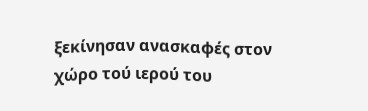ξεκίνησαν ανασκαφές στον χώρο τού ιερού του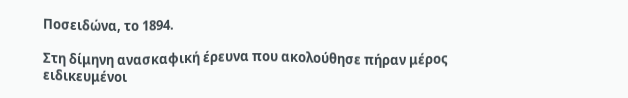Ποσειδώνα, το 1894.

Στη δίμηνη ανασκαφική έρευνα που ακολούθησε πήραν μέρος ειδικευμένοι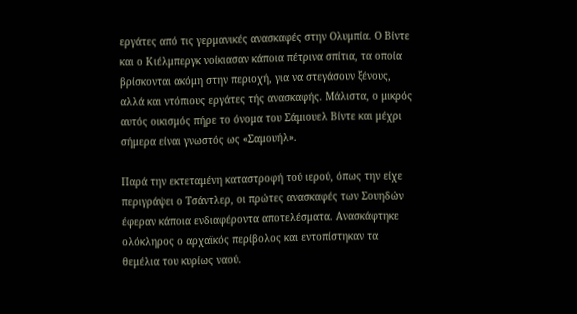εργάτες από τις γερμανικές ανασκαφές στην Ολυμπία. Ο Βίντε και ο Κιέλμπεργκ νοίκιασαν κάποια πέτρινα σπίτια, τα οποία βρίσκονται ακόμη στην περιοχή, για να στεγάσουν ξένους, αλλά και ντόπιους εργάτες τής ανασκαφής. Μάλιστα, ο μικρός αυτός οικισμός πήρε το όνομα του Σάμιουελ Βίντε και μέχρι σήμερα είναι γνωστός ως «Σαμουήλ».

Παρά την εκτεταμένη καταστροφή τού ιερού, όπως την είχε περιγράψει ο Τσάντλερ, οι πρώτες ανασκαφές των Σουηδών έφεραν κάποια ενδιαφέροντα αποτελέσματα. Ανασκάφτηκε ολόκληρος ο αρχαϊκός περίβολος και εντοπίστηκαν τα θεμέλια του κυρίως ναού.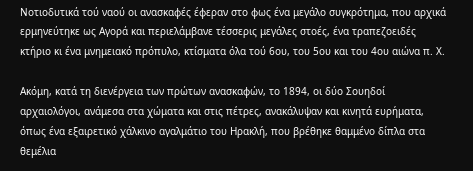Νοτιοδυτικά τού ναού οι ανασκαφές έφεραν στο φως ένα μεγάλο συγκρότημα, που αρχικά ερμηνεύτηκε ως Αγορά και περιελάμβανε τέσσερις μεγάλες στοές, ένα τραπεζοειδές κτήριο κι ένα μνημειακό πρόπυλο, κτίσματα όλα τού 6ου, του 5ου και του 4ου αιώνα π. Χ.

Ακόμη, κατά τη διενέργεια των πρώτων ανασκαφών, το 1894, οι δύο Σουηδοί αρχαιολόγοι, ανάμεσα στα χώματα και στις πέτρες, ανακάλυψαν και κινητά ευρήματα, όπως ένα εξαιρετικό χάλκινο αγαλμάτιο του Ηρακλή, που βρέθηκε θαμμένο δίπλα στα θεμέλια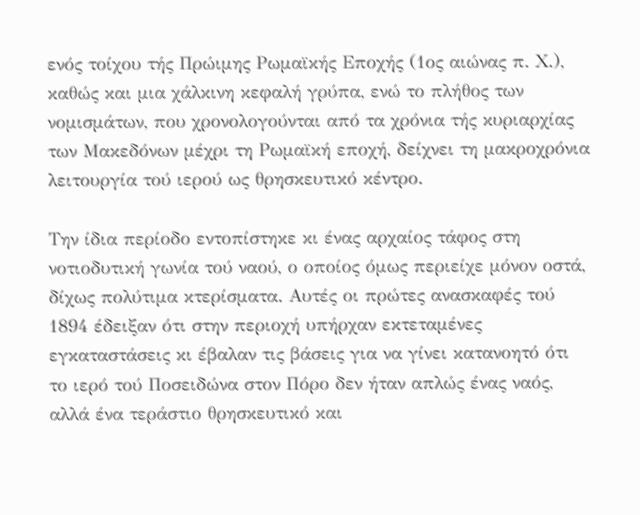ενός τοίχου τής Πρώιμης Ρωμαϊκής Εποχής (1ος αιώνας π. Χ.), καθώς και μια χάλκινη κεφαλή γρύπα, ενώ το πλήθος των νομισμάτων, που χρονολογούνται από τα χρόνια τής κυριαρχίας των Μακεδόνων μέχρι τη Ρωμαϊκή εποχή, δείχνει τη μακροχρόνια λειτουργία τού ιερού ως θρησκευτικό κέντρο.

Την ίδια περίοδο εντοπίστηκε κι ένας αρχαίος τάφος στη νοτιοδυτική γωνία τού ναού, ο οποίος όμως περιείχε μόνον οστά, δίχως πολύτιμα κτερίσματα. Αυτές οι πρώτες ανασκαφές τού 1894 έδειξαν ότι στην περιοχή υπήρχαν εκτεταμένες εγκαταστάσεις κι έβαλαν τις βάσεις για να γίνει κατανοητό ότι το ιερό τού Ποσειδώνα στον Πόρο δεν ήταν απλώς ένας ναός, αλλά ένα τεράστιο θρησκευτικό και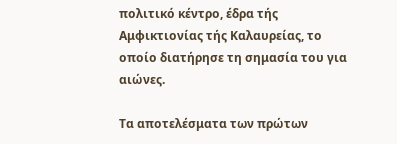πολιτικό κέντρο, έδρα τής Αμφικτιονίας τής Καλαυρείας, το οποίο διατήρησε τη σημασία του για αιώνες.

Τα αποτελέσματα των πρώτων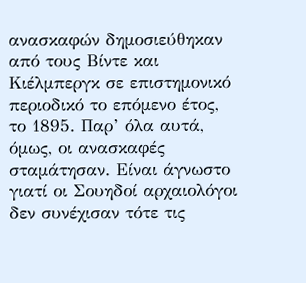ανασκαφών δημοσιεύθηκαν από τους Βίντε και Κιέλμπεργκ σε επιστημονικό περιοδικό το επόμενο έτος, το 1895. Παρ’ όλα αυτά, όμως, οι ανασκαφές σταμάτησαν. Είναι άγνωστο γιατί οι Σουηδοί αρχαιολόγοι δεν συνέχισαν τότε τις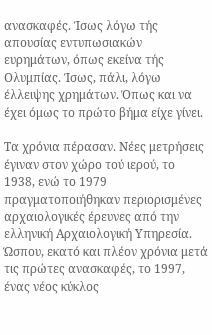ανασκαφές. Ίσως λόγω τής απουσίας εντυπωσιακών ευρημάτων, όπως εκείνα τής Ολυμπίας. Ίσως, πάλι, λόγω έλλειψης χρημάτων. Όπως και να έχει όμως το πρώτο βήμα είχε γίνει.

Τα χρόνια πέρασαν. Νέες μετρήσεις έγιναν στον χώρο τού ιερού, το 1938, ενώ το 1979 πραγματοποιήθηκαν περιορισμένες αρχαιολογικές έρευνες από την ελληνική Αρχαιολογική Υπηρεσία. Ώσπου, εκατό και πλέον χρόνια μετά τις πρώτες ανασκαφές, το 1997, ένας νέος κύκλος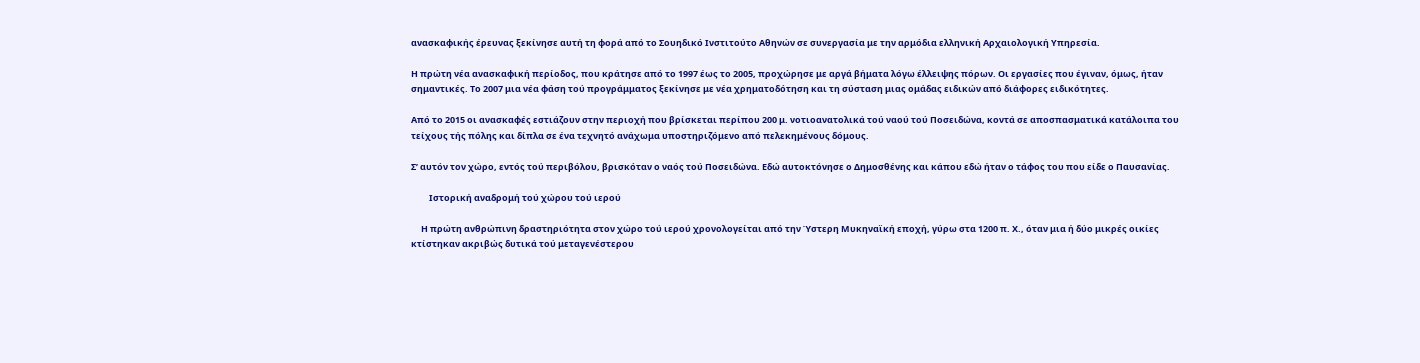ανασκαφικής έρευνας ξεκίνησε αυτή τη φορά από το Σουηδικό Ινστιτούτο Αθηνών σε συνεργασία με την αρμόδια ελληνική Αρχαιολογική Υπηρεσία.

Η πρώτη νέα ανασκαφική περίοδος, που κράτησε από το 1997 έως το 2005, προχώρησε με αργά βήματα λόγω έλλειψης πόρων. Οι εργασίες που έγιναν, όμως, ήταν σημαντικές. Το 2007 μια νέα φάση τού προγράμματος ξεκίνησε με νέα χρηματοδότηση και τη σύσταση μιας ομάδας ειδικών από διάφορες ειδικότητες.

Από το 2015 οι ανασκαφές εστιάζουν στην περιοχή που βρίσκεται περίπου 200 μ. νοτιοανατολικά τού ναού τού Ποσειδώνα, κοντά σε αποσπασματικά κατάλοιπα του τείχους τής πόλης και δίπλα σε ένα τεχνητό ανάχωμα υποστηριζόμενο από πελεκημένους δόμους.

Σ’ αυτόν τον χώρο, εντός τού περιβόλου, βρισκόταν ο ναός τού Ποσειδώνα. Εδώ αυτοκτόνησε ο Δημοσθένης και κάπου εδώ ήταν ο τάφος του που είδε ο Παυσανίας.

         Ιστορική αναδρομή τού χώρου τού ιερού

     Η πρώτη ανθρώπινη δραστηριότητα στον χώρο τού ιερού χρονολογείται από την Ύστερη Μυκηναϊκή εποχή, γύρω στα 1200 π. Χ., όταν μια ή δύο μικρές οικίες κτίστηκαν ακριβώς δυτικά τού μεταγενέστερου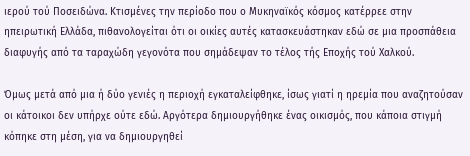ιερού τού Ποσειδώνα. Κτισμένες την περίοδο που ο Μυκηναϊκός κόσμος κατέρρεε στην ηπειρωτική Ελλάδα, πιθανολογείται ότι οι οικίες αυτές κατασκευάστηκαν εδώ σε μια προσπάθεια διαφυγής από τα ταραχώδη γεγονότα που σημάδεψαν το τέλος τής Εποχής τού Χαλκού.

Όμως μετά από μια ή δύο γενιές η περιοχή εγκαταλείφθηκε, ίσως γιατί η ηρεμία που αναζητούσαν οι κάτοικοι δεν υπήρχε ούτε εδώ. Αργότερα δημιουργήθηκε ένας οικισμός, που κάποια στιγμή κόπηκε στη μέση, για να δημιουργηθεί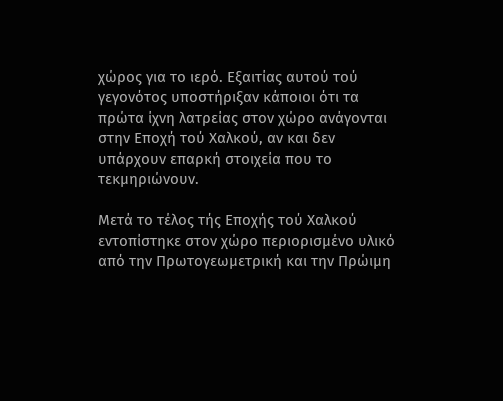χώρος για το ιερό. Εξαιτίας αυτού τού γεγονότος υποστήριξαν κάποιοι ότι τα πρώτα ίχνη λατρείας στον χώρο ανάγονται στην Εποχή τού Χαλκού, αν και δεν υπάρχουν επαρκή στοιχεία που το τεκμηριώνουν.

Μετά το τέλος τής Εποχής τού Χαλκού εντοπίστηκε στον χώρο περιορισμένο υλικό από την Πρωτογεωμετρική και την Πρώιμη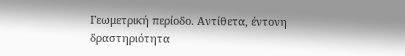Γεωμετρική περίοδο. Αντίθετα, έντονη δραστηριότητα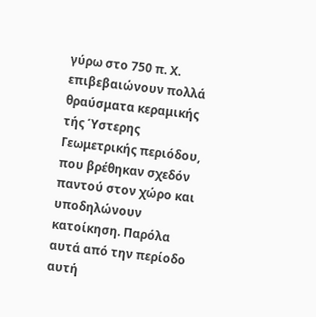γύρω στο 750 π. Χ. επιβεβαιώνουν πολλά θραύσματα κεραμικής τής Ύστερης Γεωμετρικής περιόδου, που βρέθηκαν σχεδόν παντού στον χώρο και υποδηλώνουν κατοίκηση. Παρόλα αυτά από την περίοδο αυτή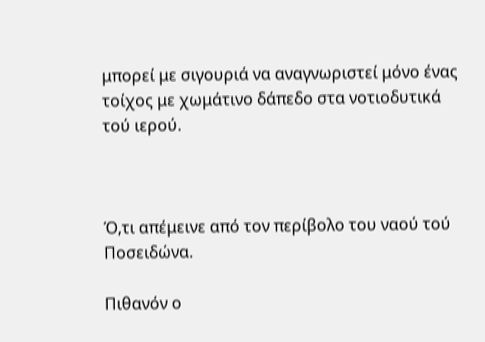μπορεί με σιγουριά να αναγνωριστεί μόνο ένας τοίχος με χωμάτινο δάπεδο στα νοτιοδυτικά τού ιερού.



Ό,τι απέμεινε από τον περίβολο του ναού τού Ποσειδώνα.

Πιθανόν ο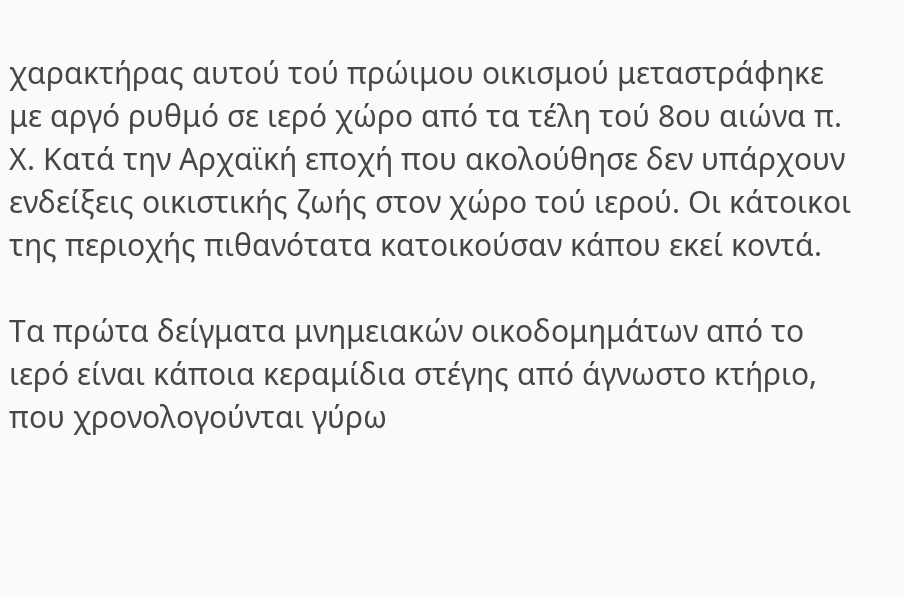χαρακτήρας αυτού τού πρώιμου οικισμού μεταστράφηκε με αργό ρυθμό σε ιερό χώρο από τα τέλη τού 8ου αιώνα π. Χ. Κατά την Αρχαϊκή εποχή που ακολούθησε δεν υπάρχουν ενδείξεις οικιστικής ζωής στον χώρο τού ιερού. Οι κάτοικοι της περιοχής πιθανότατα κατοικούσαν κάπου εκεί κοντά.

Τα πρώτα δείγματα μνημειακών οικοδομημάτων από το ιερό είναι κάποια κεραμίδια στέγης από άγνωστο κτήριο, που χρονολογούνται γύρω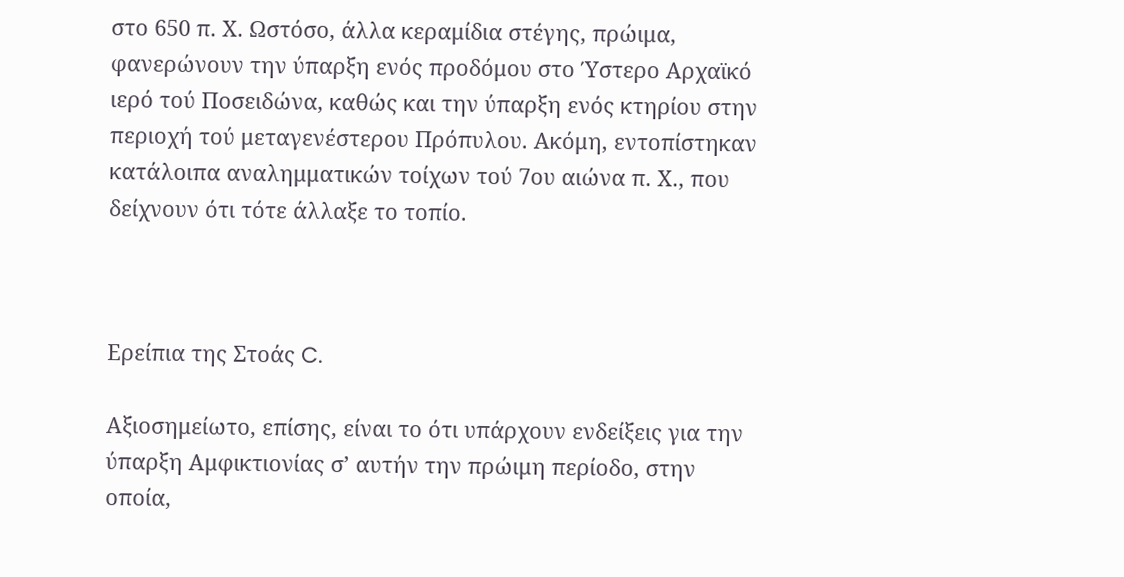στο 650 π. Χ. Ωστόσο, άλλα κεραμίδια στέγης, πρώιμα, φανερώνουν την ύπαρξη ενός προδόμου στο Ύστερο Αρχαϊκό ιερό τού Ποσειδώνα, καθώς και την ύπαρξη ενός κτηρίου στην περιοχή τού μεταγενέστερου Πρόπυλου. Ακόμη, εντοπίστηκαν κατάλοιπα αναλημματικών τοίχων τού 7ου αιώνα π. Χ., που δείχνουν ότι τότε άλλαξε το τοπίο.



Ερείπια της Στοάς C.

Αξιοσημείωτο, επίσης, είναι το ότι υπάρχουν ενδείξεις για την ύπαρξη Αμφικτιονίας σ’ αυτήν την πρώιμη περίοδο, στην οποία,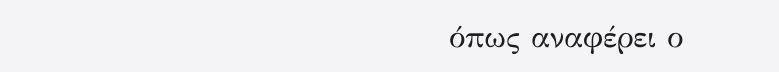όπως αναφέρει ο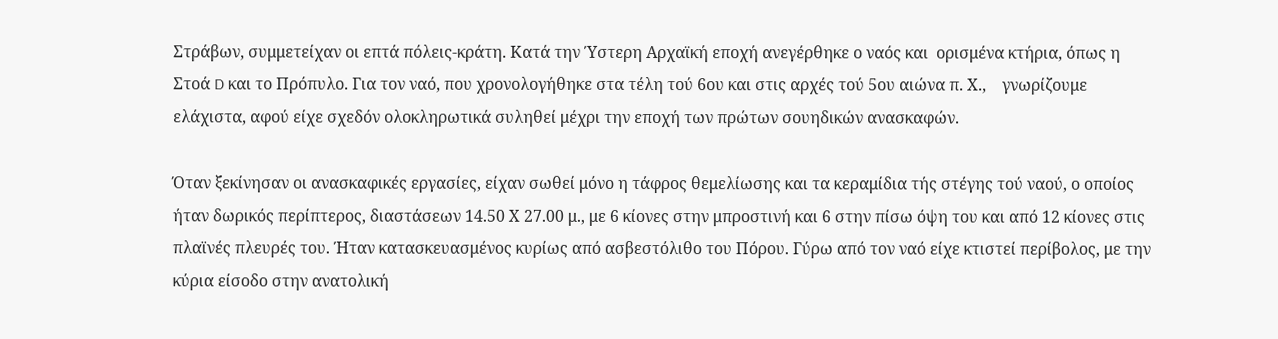Στράβων, συμμετείχαν οι επτά πόλεις-κράτη. Κατά την Ύστερη Αρχαϊκή εποχή ανεγέρθηκε ο ναός και  ορισμένα κτήρια, όπως η Στοά D και το Πρόπυλο. Για τον ναό, που χρονολογήθηκε στα τέλη τού 6ου και στις αρχές τού 5ου αιώνα π. Χ.,    γνωρίζουμε ελάχιστα, αφού είχε σχεδόν ολοκληρωτικά συληθεί μέχρι την εποχή των πρώτων σουηδικών ανασκαφών.

Όταν ξεκίνησαν οι ανασκαφικές εργασίες, είχαν σωθεί μόνο η τάφρος θεμελίωσης και τα κεραμίδια τής στέγης τού ναού, ο οποίος ήταν δωρικός περίπτερος, διαστάσεων 14.50 Χ 27.00 μ., με 6 κίονες στην μπροστινή και 6 στην πίσω όψη του και από 12 κίονες στις πλαϊνές πλευρές του. Ήταν κατασκευασμένος κυρίως από ασβεστόλιθο του Πόρου. Γύρω από τον ναό είχε κτιστεί περίβολος, με την κύρια είσοδο στην ανατολική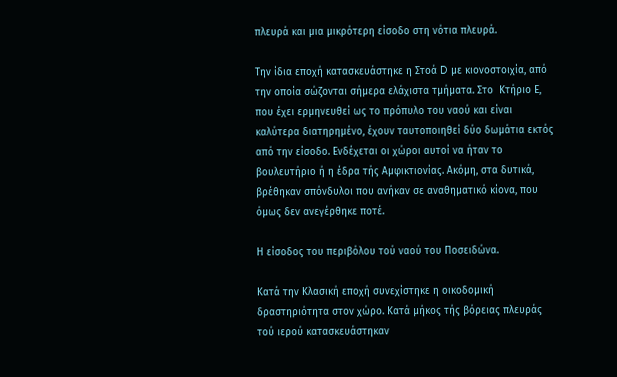πλευρά και μια μικρότερη είσοδο στη νότια πλευρά.

Την ίδια εποχή κατασκευάστηκε η Στοά D με κιονοστοιχία, από την οποία σώζονται σήμερα ελάχιστα τμήματα. Στο  Κτήριο Ε, που έχει ερμηνευθεί ως το πρόπυλο του ναού και είναι καλύτερα διατηρημένο, έχουν ταυτοποιηθεί δύο δωμάτια εκτός από την είσοδο. Ενδέχεται οι χώροι αυτοί να ήταν το βουλευτήριο ή η έδρα τής Αμφικτιονίας. Ακόμη, στα δυτικά, βρέθηκαν σπόνδυλοι που ανήκαν σε αναθηματικό κίονα, που όμως δεν ανεγέρθηκε ποτέ.

Η είσοδος του περιβόλου τού ναού του Ποσειδώνα.

Κατά την Κλασική εποχή συνεχίστηκε η οικοδομική δραστηριότητα στον χώρο. Κατά μήκος τής βόρειας πλευράς τού ιερού κατασκευάστηκαν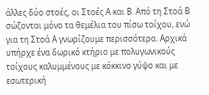άλλες δύο στοές, οι Στοές Α και Β. Από τη Στοά Β σώζονται μόνο τα θεμέλια του πίσω τοίχου, ενώ για τη Στοά Α γνωρίζουμε περισσότερα. Αρχικά υπήρχε ένα δωρικό κτήριο με πολυγωνικούς τοίχους καλυμμένους με κόκκινο γύψο και με εσωτερική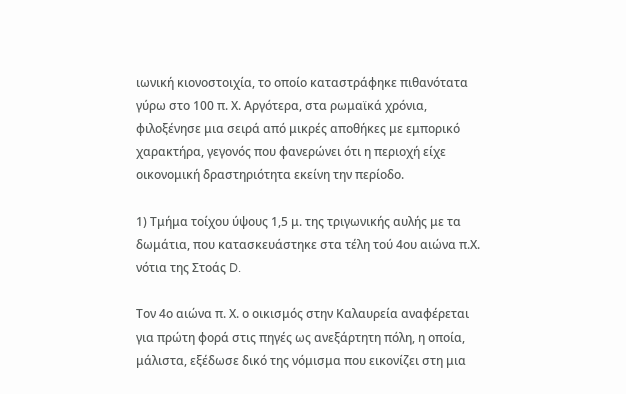ιωνική κιονοστοιχία, το οποίο καταστράφηκε πιθανότατα γύρω στο 100 π. Χ. Αργότερα, στα ρωμαϊκά χρόνια, φιλοξένησε μια σειρά από μικρές αποθήκες με εμπορικό χαρακτήρα, γεγονός που φανερώνει ότι η περιοχή είχε οικονομική δραστηριότητα εκείνη την περίοδο.

1) Τμήμα τοίχου ύψους 1,5 μ. της τριγωνικής αυλής με τα δωμάτια, που κατασκευάστηκε στα τέλη τού 4ου αιώνα π.Χ. νότια της Στοάς D.

Τον 4ο αιώνα π. Χ. ο οικισμός στην Καλαυρεία αναφέρεται για πρώτη φορά στις πηγές ως ανεξάρτητη πόλη, η οποία, μάλιστα, εξέδωσε δικό της νόμισμα που εικονίζει στη μια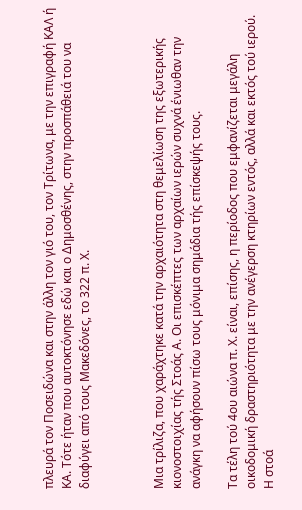πλευρά τον Ποσειδώνα και στην άλλη τον γιό του, τον Τρίτωνα, με την επιγραφή ΚΑΛ ή ΚΑ. Τότε ήταν που αυτοκτόνησε εδώ και ο Δημοσθένης, στην προσπάθειά του να διαφύγει από τους Μακεδόνες, το 322 π. Χ.



Μια τρίλιζα, που χαράχτηκε κατά την αρχαιότητα στη θεμελίωση της εξωτερικής κιονοστοιχίας τής Στοάς Α. Οι επισκέπτες των αρχαίων ιερών συχνά ένιωθαν την ανάγκη να αφήσουν πίσω τους μόνιμα σημάδια τής επίσκεψής τους.

Τα τέλη τού 4ου αιώνα π. Χ. είναι, επίσης, η περίοδος που εμφανίζεται μεγάλη οικοδομική δραστηριότητα με την ανέγερση κτηρίων εντός, αλλά και εκτός τού ιερού. Η στοά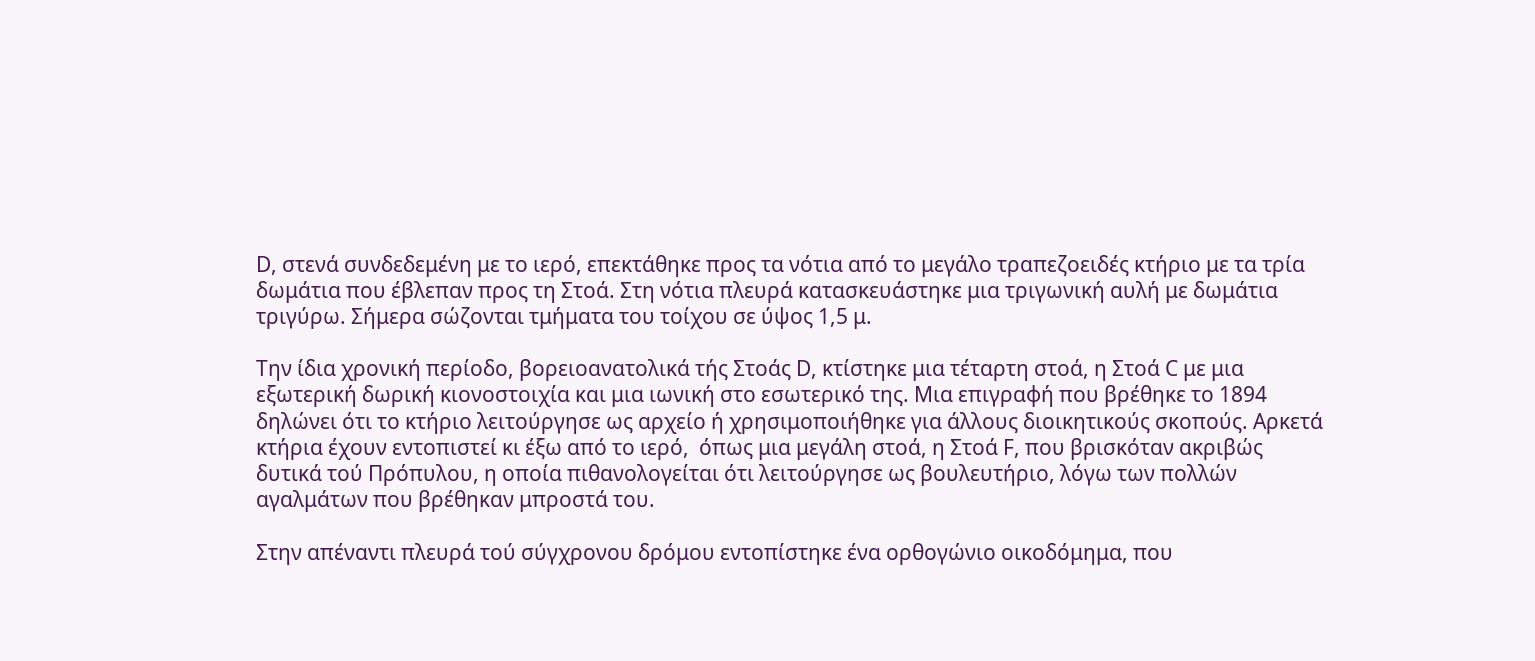D, στενά συνδεδεμένη με το ιερό, επεκτάθηκε προς τα νότια από το μεγάλο τραπεζοειδές κτήριο με τα τρία δωμάτια που έβλεπαν προς τη Στοά. Στη νότια πλευρά κατασκευάστηκε μια τριγωνική αυλή με δωμάτια τριγύρω. Σήμερα σώζονται τμήματα του τοίχου σε ύψος 1,5 μ.

Την ίδια χρονική περίοδο, βορειοανατολικά τής Στοάς D, κτίστηκε μια τέταρτη στοά, η Στοά C με μια εξωτερική δωρική κιονοστοιχία και μια ιωνική στο εσωτερικό της. Μια επιγραφή που βρέθηκε το 1894 δηλώνει ότι το κτήριο λειτούργησε ως αρχείο ή χρησιμοποιήθηκε για άλλους διοικητικούς σκοπούς. Αρκετά κτήρια έχουν εντοπιστεί κι έξω από το ιερό,  όπως μια μεγάλη στοά, η Στοά F, που βρισκόταν ακριβώς δυτικά τού Πρόπυλου, η οποία πιθανολογείται ότι λειτούργησε ως βουλευτήριο, λόγω των πολλών αγαλμάτων που βρέθηκαν μπροστά του.

Στην απέναντι πλευρά τού σύγχρονου δρόμου εντοπίστηκε ένα ορθογώνιο οικοδόμημα, που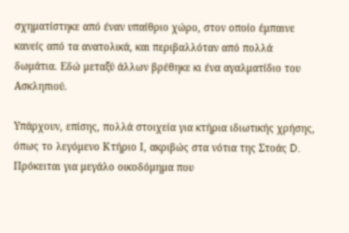σχηματίστηκε από έναν υπαίθριο χώρο, στον οποίο έμπαινε κανείς από τα ανατολικά, και περιβαλλόταν από πολλά δωμάτια. Εδώ μεταξύ άλλων βρέθηκε κι ένα αγαλματίδιο του Ασκληπιού.

Υπάρχουν, επίσης, πολλά στοιχεία για κτήρια ιδιωτικής χρήσης, όπως το λεγόμενο Κτήριο Ι, ακριβώς στα νότια της Στοάς D. Πρόκειται για μεγάλο οικοδόμημα που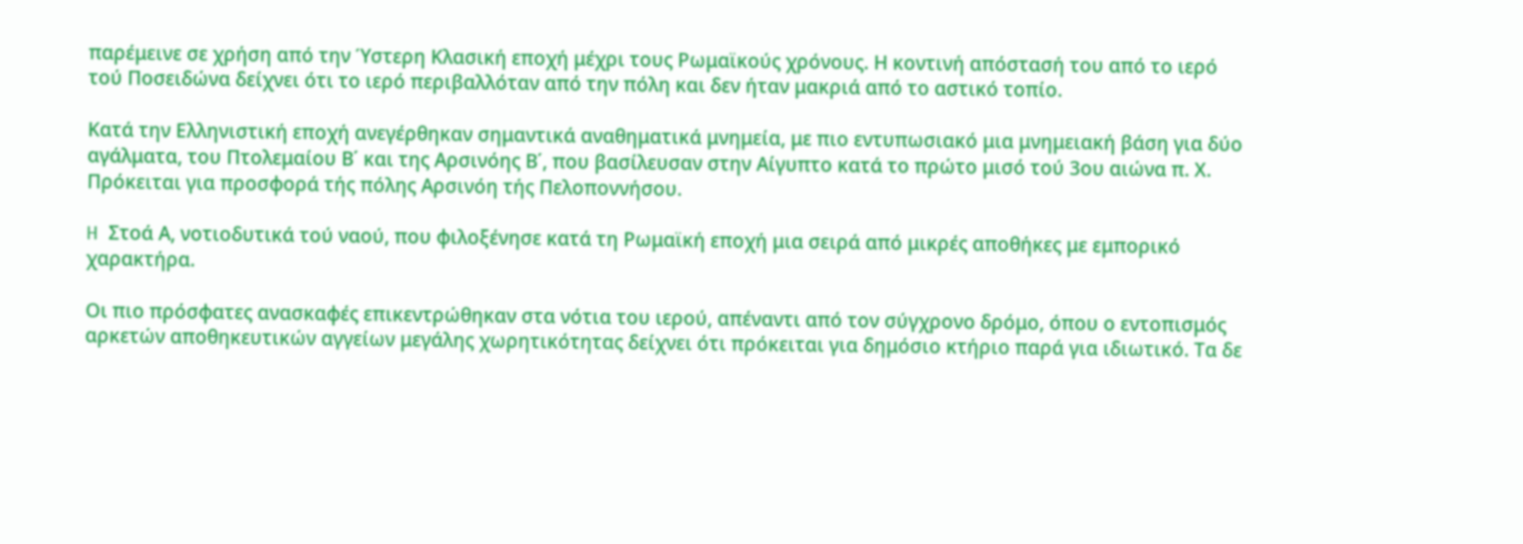παρέμεινε σε χρήση από την Ύστερη Κλασική εποχή μέχρι τους Ρωμαϊκούς χρόνους. Η κοντινή απόστασή του από το ιερό τού Ποσειδώνα δείχνει ότι το ιερό περιβαλλόταν από την πόλη και δεν ήταν μακριά από το αστικό τοπίο.

Κατά την Ελληνιστική εποχή ανεγέρθηκαν σημαντικά αναθηματικά μνημεία, με πιο εντυπωσιακό μια μνημειακή βάση για δύο αγάλματα, του Πτολεμαίου Β΄ και της Αρσινόης Β΄, που βασίλευσαν στην Αίγυπτο κατά το πρώτο μισό τού 3ου αιώνα π. Χ. Πρόκειται για προσφορά τής πόλης Αρσινόη τής Πελοποννήσου.

H Στοά Α, νοτιοδυτικά τού ναού, που φιλοξένησε κατά τη Ρωμαϊκή εποχή μια σειρά από μικρές αποθήκες με εμπορικό χαρακτήρα.

Οι πιο πρόσφατες ανασκαφές επικεντρώθηκαν στα νότια του ιερού, απέναντι από τον σύγχρονο δρόμο, όπου ο εντοπισμός αρκετών αποθηκευτικών αγγείων μεγάλης χωρητικότητας δείχνει ότι πρόκειται για δημόσιο κτήριο παρά για ιδιωτικό. Τα δε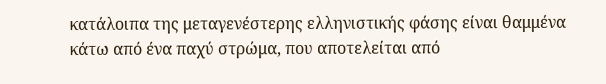κατάλοιπα της μεταγενέστερης ελληνιστικής φάσης είναι θαμμένα κάτω από ένα παχύ στρώμα, που αποτελείται από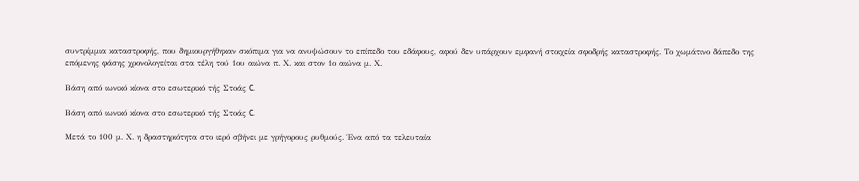συντρίμμια καταστροφής, που δημιουργήθηκαν σκόπιμα για να ανυψώσουν το επίπεδο του εδάφους, αφού δεν υπάρχουν εμφανή στοιχεία σφοδρής καταστροφής. Το χωμάτινο δάπεδο της επόμενης φάσης χρονολογείται στα τέλη τού 1ου αιώνα π. Χ. και στον 1ο αιώνα μ. Χ.

Βάση από ιωνικό κίονα στο εσωτερικό τής Στοάς C.

Βάση από ιωνικό κίονα στο εσωτερικό τής Στοάς C.

Μετά το 100 μ. Χ. η δραστηριότητα στο ιερό σβήνει με γρήγορους ρυθμούς. Ένα από τα τελευταία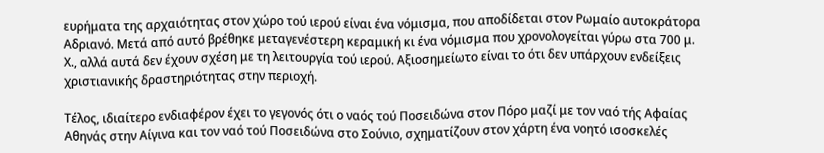ευρήματα της αρχαιότητας στον χώρο τού ιερού είναι ένα νόμισμα, που αποδίδεται στον Ρωμαίο αυτοκράτορα Αδριανό. Μετά από αυτό βρέθηκε μεταγενέστερη κεραμική κι ένα νόμισμα που χρονολογείται γύρω στα 700 μ. Χ., αλλά αυτά δεν έχουν σχέση με τη λειτουργία τού ιερού. Αξιοσημείωτο είναι το ότι δεν υπάρχουν ενδείξεις χριστιανικής δραστηριότητας στην περιοχή.

Τέλος, ιδιαίτερο ενδιαφέρον έχει το γεγονός ότι ο ναός τού Ποσειδώνα στον Πόρο μαζί με τον ναό τής Αφαίας Αθηνάς στην Αίγινα και τον ναό τού Ποσειδώνα στο Σούνιο, σχηματίζουν στον χάρτη ένα νοητό ισοσκελές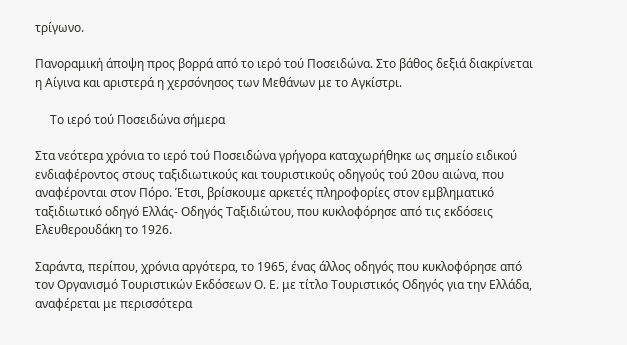τρίγωνο.

Πανοραμική άποψη προς βορρά από το ιερό τού Ποσειδώνα. Στο βάθος δεξιά διακρίνεται η Αίγινα και αριστερά η χερσόνησος των Μεθάνων με το Αγκίστρι.

     Το ιερό τού Ποσειδώνα σήμερα

Στα νεότερα χρόνια το ιερό τού Ποσειδώνα γρήγορα καταχωρήθηκε ως σημείο ειδικού ενδιαφέροντος στους ταξιδιωτικούς και τουριστικούς οδηγούς τού 20ου αιώνα, που αναφέρονται στον Πόρο. Έτσι, βρίσκουμε αρκετές πληροφορίες στον εμβληματικό ταξιδιωτικό οδηγό Ελλάς- Οδηγός Ταξιδιώτου, που κυκλοφόρησε από τις εκδόσεις  Ελευθερουδάκη το 1926.

Σαράντα, περίπου, χρόνια αργότερα, το 1965, ένας άλλος οδηγός που κυκλοφόρησε από τον Οργανισμό Τουριστικών Εκδόσεων Ο. Ε. με τίτλο Τουριστικός Οδηγός για την Ελλάδα, αναφέρεται με περισσότερα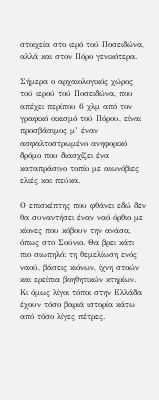στοιχεία στο ιερό τού Ποσειδώνα, αλλά και στον Πόρο γενικότερα.

Σήμερα ο αρχαιολογικός χώρος τού ιερού τού Ποσειδώνα, που απέχει περίπου 6 χλμ από τον γραφικό οικισμό τού Πόρου, είναι προσβάσιμος μ’ έναν ασφαλτοστρωμένο ανηφορικό δρόμο που διασχίζει ένα καταπράσινο τοπίο με αιωνόβιες ελιές και πεύκα.

Ο επισκέπτης που φθάνει εδώ δεν θα συναντήσει έναν ναό όρθιο με κίονες που κόβουν την ανάσα, όπως στο Σούνιο. Θα βρει κάτι πιο σιωπηλό: τη θεμελίωση ενός ναού, βάσεις κιόνων, ίχνη στοών και ερείπια βοηθητικών κτηρίων. Κι όμως λίγοι τόποι στην Ελλάδα έχουν τόσο βαριά ιστορία κάτω από τόσο λίγες πέτρες.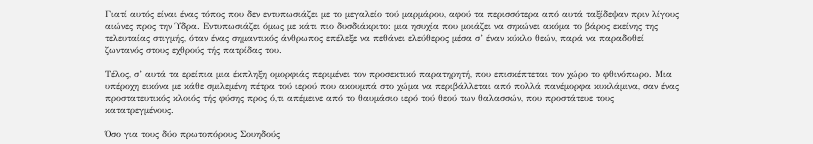Γιατί αυτός είναι ένας τόπος που δεν εντυπωσιάζει με το μεγαλείο τού μαρμάρου, αφού τα περισσότερα από αυτά ταξίδεψαν πριν λίγους αιώνες προς την Ύδρα. Εντυπωσιάζει όμως με κάτι πιο δυσδιάκριτο: μια ησυχία που μοιάζει να σηκώνει ακόμα το βάρος εκείνης της τελευταίας στιγμής, όταν ένας σημαντικός άνθρωπος επέλεξε να πεθάνει ελεύθερος μέσα σ’ έναν κύκλο θεών, παρά να παραδοθεί ζωντανός στους εχθρούς τής πατρίδας του.

Τέλος, σ’ αυτά τα ερείπια μια έκπληξη ομορφιάς περιμένει τον προσεκτικό παρατηρητή, που επισκέπτεται τον χώρο το φθινόπωρο. Μια υπέροχη εικόνα με κάθε σμιλεμένη πέτρα τού ιερού που ακουμπά στο χώμα να περιβάλλεται από πολλά πανέμορφα κυκλάμινα, σαν ένας προστατευτικός κλοιός τής φύσης προς ό,τι απέμεινε από το θαυμάσιο ιερό τού θεού των θαλασσών, που προστάτευε τους κατατρεγμένους.

Όσο για τους δύο πρωτοπόρους Σουηδούς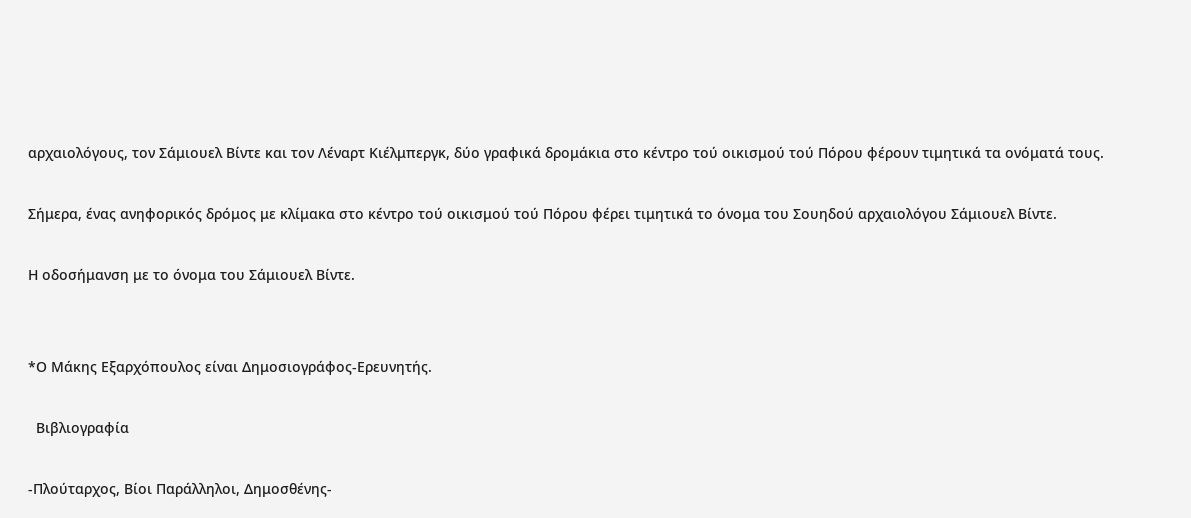αρχαιολόγους, τον Σάμιουελ Βίντε και τον Λέναρτ Kιέλμπεργκ, δύο γραφικά δρομάκια στο κέντρο τού οικισμού τού Πόρου φέρουν τιμητικά τα ονόματά τους.

Σήμερα, ένας ανηφορικός δρόμος με κλίμακα στο κέντρο τού οικισμού τού Πόρου φέρει τιμητικά το όνομα του Σουηδού αρχαιολόγου Σάμιουελ Βίντε.

Η οδοσήμανση με το όνομα του Σάμιουελ Βίντε.


*Ο Μάκης Εξαρχόπουλος είναι Δημοσιογράφος-Ερευνητής.

  Βιβλιογραφία

-Πλούταρχος, Βίοι Παράλληλοι, Δημοσθένης-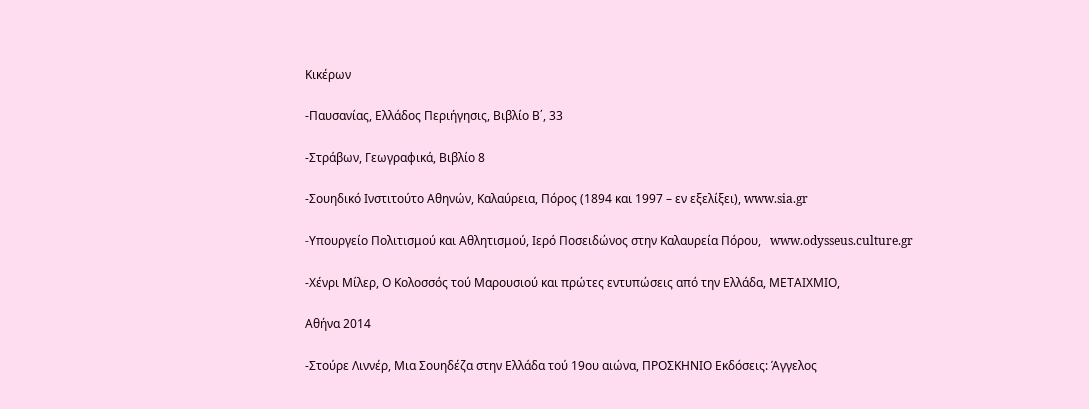Κικέρων

-Παυσανίας, Ελλάδος Περιήγησις, Βιβλίο Β΄, 33

-Στράβων, Γεωγραφικά, Βιβλίο 8

-Σουηδικό Ινστιτούτο Αθηνών, Καλαύρεια, Πόρος (1894 και 1997 – εν εξελίξει), www.sia.gr

-Yπουργείο Πολιτισμού και Αθλητισμού, Ιερό Ποσειδώνος στην Καλαυρεία Πόρου,   www.odysseus.culture.gr

-Χένρι Μίλερ, Ο Κολοσσός τού Μαρουσιού και πρώτες εντυπώσεις από την Ελλάδα, ΜΕΤΑΙΧΜΙΟ,

Αθήνα 2014

-Στούρε Λιννέρ, Μια Σουηδέζα στην Ελλάδα τού 19ου αιώνα, ΠΡΟΣΚΗΝΙΟ Εκδόσεις: Άγγελος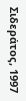Σιδεράτος, 1997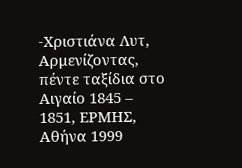-Χριστιάνα Λυτ, Αρμενίζοντας, πέντε ταξίδια στο Αιγαίο 1845 – 1851, ΕΡΜΗΣ, Αθήνα 1999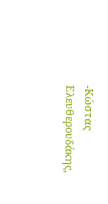-Κώστας Ελευθερουδάκης,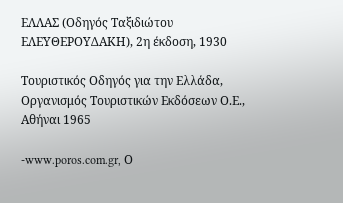ΕΛΛΑΣ (Οδηγός Ταξιδιώτου ΕΛΕΥΘΕΡΟΥΔΑΚΗ), 2η έκδοση, 1930

Τουριστικός Οδηγός για την Ελλάδα, Οργανισμός Τουριστικών Εκδόσεων Ο.Ε., Αθήναι 1965

-www.poros.com.gr, Ο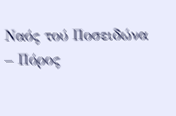Ναός τού Ποσειδώνα – Πόρος